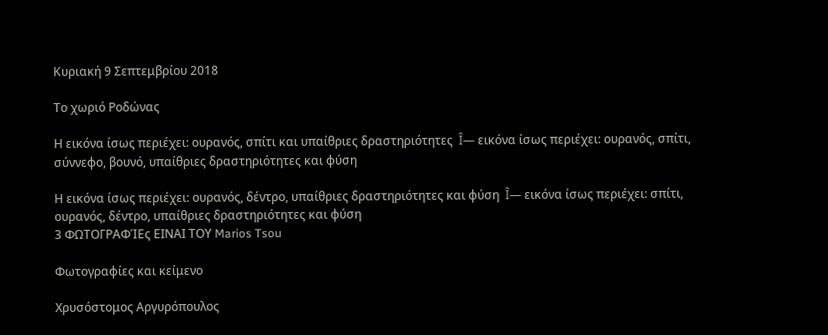Κυριακή 9 Σεπτεμβρίου 2018

Το χωριό Ροδώνας

Η εικόνα ίσως περιέχει: ουρανός, σπίτι και υπαίθριες δραστηριότητες  Î— εικόνα ίσως περιέχει: ουρανός, σπίτι, σύννεφο, βουνό, υπαίθριες δραστηριότητες και φύση

Η εικόνα ίσως περιέχει: ουρανός, δέντρο, υπαίθριες δραστηριότητες και φύση  Î— εικόνα ίσως περιέχει: σπίτι, ουρανός, δέντρο, υπαίθριες δραστηριότητες και φύση
3 ΦΩΤΟΓΡΑΦΊΕς ΕΙΝΑΙ ΤΟΥ Marios Tsou

Φωτογραφίες και κείμενο

Χρυσόστομος Αργυρόπουλος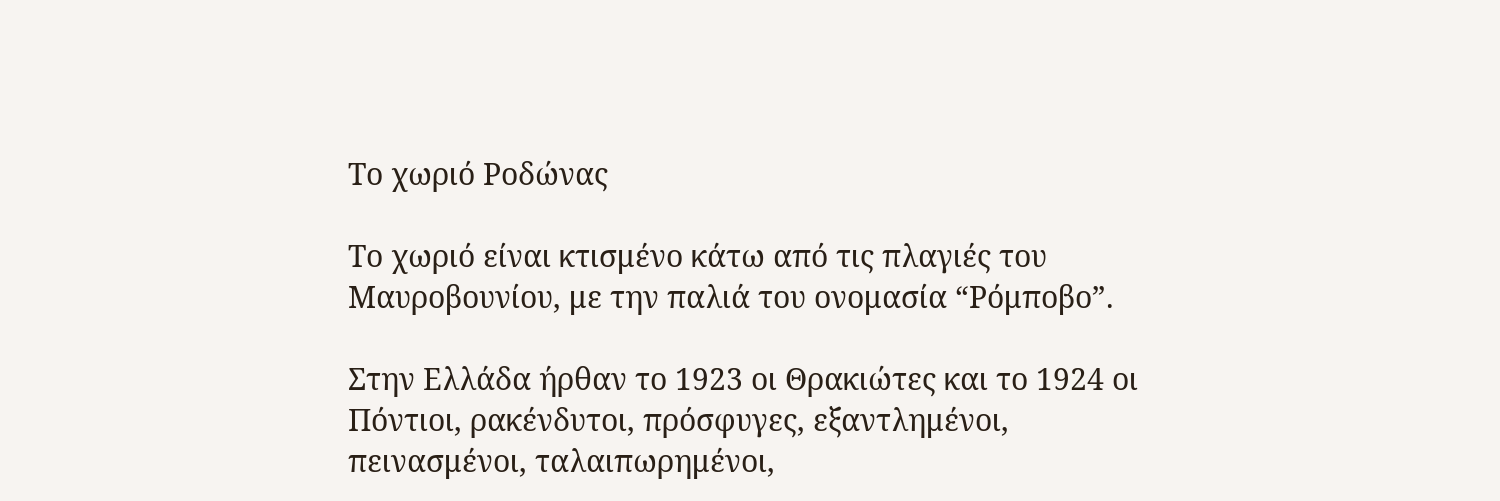Το χωριό Ροδώνας

Το χωριό είναι κτισμένο κάτω από τις πλαγιές του Μαυροβουνίου, με την παλιά του ονομασία “Ρόμποβο”.

Στην Ελλάδα ήρθαν το 1923 οι Θρακιώτες και το 1924 οι Πόντιοι, ρακένδυτοι, πρόσφυγες, εξαντλημένοι, πεινασμένοι, ταλαιπωρημένοι,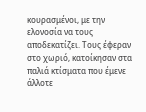κουρασμένοι, με την ελονοσία να τους αποδεκατίζει. Τους έφεραν στο χωριό, κατοίκησαν στα παλιά κτίσματα που έμενε άλλοτε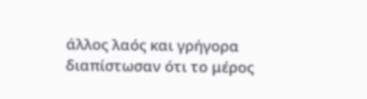άλλος λαός και γρήγορα διαπίστωσαν ότι το μέρος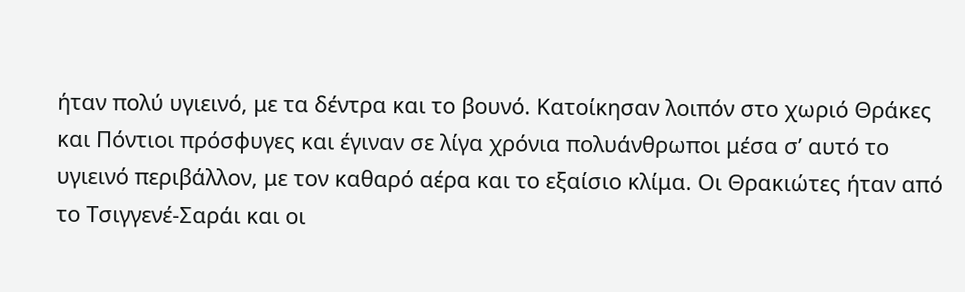ήταν πολύ υγιεινό, με τα δέντρα και το βουνό. Κατοίκησαν λοιπόν στο χωριό Θράκες και Πόντιοι πρόσφυγες και έγιναν σε λίγα χρόνια πολυάνθρωποι μέσα σ’ αυτό το υγιεινό περιβάλλον, με τον καθαρό αέρα και το εξαίσιο κλίμα. Οι Θρακιώτες ήταν από το Τσιγγενέ-Σαράι και οι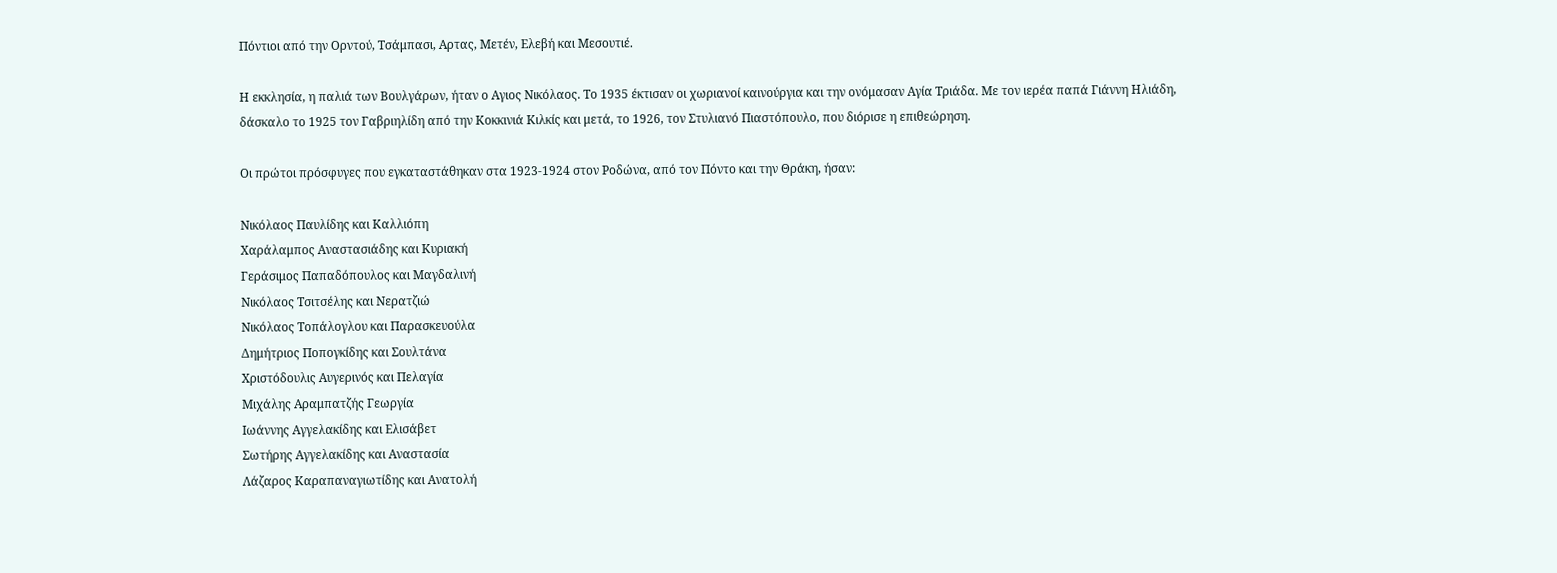Πόντιοι από την Ορντού, Τσάμπασι, Αρτας, Μετέν, Ελεβή και Μεσουτιέ.

Η εκκλησία, η παλιά των Βουλγάρων, ήταν ο Αγιος Νικόλαος. Το 1935 έκτισαν οι χωριανοί καινούργια και την ονόμασαν Αγία Τριάδα. Με τον ιερέα παπά Γιάννη Ηλιάδη, δάσκαλο το 1925 τον Γαβριηλίδη από την Κοκκινιά Κιλκίς και μετά, το 1926, τον Στυλιανό Πιαστόπουλο, που διόρισε η επιθεώρηση.

Οι πρώτοι πρόσφυγες που εγκαταστάθηκαν στα 1923-1924 στον Ροδώνα, από τον Πόντο και την Θράκη, ήσαν:

Νικόλαος Παυλίδης και Καλλιόπη
Χαράλαμπος Αναστασιάδης και Κυριακή
Γεράσιμος Παπαδόπουλος και Μαγδαλινή
Νικόλαος Τσιτσέλης και Νερατζιώ
Νικόλαος Τοπάλογλου και Παρασκευούλα
Δημήτριος Ποπογκίδης και Σουλτάνα
Χριστόδουλις Αυγερινός και Πελαγία
Μιχάλης Αραμπατζής Γεωργία
Ιωάννης Αγγελακίδης και Ελισάβετ
Σωτήρης Αγγελακίδης και Αναστασία
Λάζαρος Καραπαναγιωτίδης και Ανατολή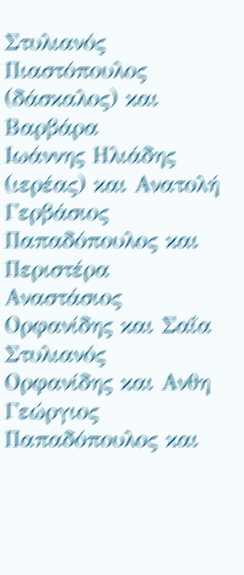Στυλιανός Πιαστόπουλος (δάσκαλος) και Βαρβάρα
Ιωάννης Ηλιάδης (ιερέας) και Ανατολή
Γερβάσιος Παπαδόπουλος και Περιστέρα
Αναστάσιος Ορφανίδης και Σαΐα
Στυλιανός Ορφανίδης και Ανθη
Γεώργιος Παπαδόπουλος και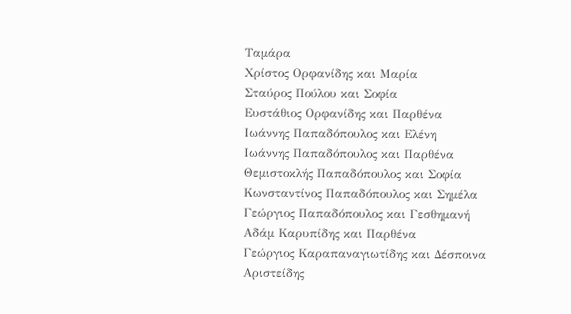Ταμάρα
Χρίστος Ορφανίδης και Μαρία
Σταύρος Πούλου και Σοφία
Ευστάθιος Ορφανίδης και Παρθένα
Ιωάννης Παπαδόπουλος και Ελένη
Ιωάννης Παπαδόπουλος και Παρθένα
Θεμιστοκλής Παπαδόπουλος και Σοφία
Κωνσταντίνος Παπαδόπουλος και Σημέλα
Γεώργιος Παπαδόπουλος και Γεσθημανή
Αδάμ Καρυπίδης και Παρθένα
Γεώργιος Καραπαναγιωτίδης και Δέσποινα
Αριστείδης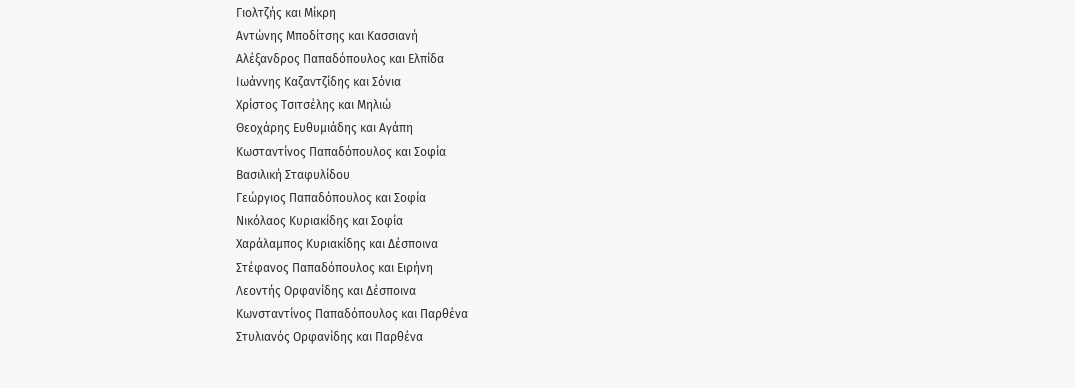Γιολτζής και Μίκρη
Αντώνης Μποδίτσης και Κασσιανή
Αλέξανδρος Παπαδόπουλος και Ελπίδα
Ιωάννης Καζαντζίδης και Σόνια
Χρίστος Τσιτσέλης και Μηλιώ
Θεοχάρης Ευθυμιάδης και Αγάπη
Κωσταντίνος Παπαδόπουλος και Σοφία
Βασιλική Σταφυλίδου
Γεώργιος Παπαδόπουλος και Σοφία
Νικόλαος Κυριακίδης και Σοφία
Χαράλαμπος Κυριακίδης και Δέσποινα
Στέφανος Παπαδόπουλος και Ειρήνη
Λεοντής Ορφανίδης και Δέσποινα
Κωνσταντίνος Παπαδόπουλος και Παρθένα
Στυλιανός Ορφανίδης και Παρθένα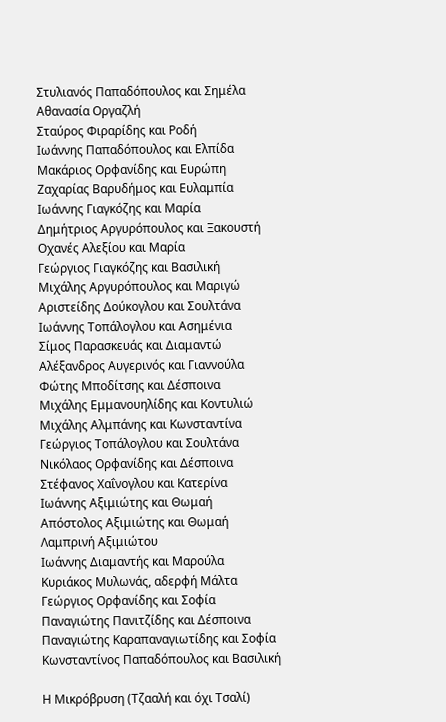Στυλιανός Παπαδόπουλος και Σημέλα
Αθανασία Οργαζλή
Σταύρος Φιραρίδης και Ροδή
Ιωάννης Παπαδόπουλος και Ελπίδα
Μακάριος Ορφανίδης και Ευρώπη
Ζαχαρίας Βαρυδήμος και Ευλαμπία
Ιωάννης Γιαγκόζης και Μαρία
Δημήτριος Αργυρόπουλος και Ξακουστή
Οχανές Αλεξίου και Μαρία
Γεώργιος Γιαγκόζης και Βασιλική
Μιχάλης Αργυρόπουλος και Μαριγώ
Αριστείδης Δούκογλου και Σουλτάνα
Ιωάννης Τοπάλογλου και Ασημένια
Σίμος Παρασκευάς και Διαμαντώ
Αλέξανδρος Αυγερινός και Γιαννούλα
Φώτης Μποδίτσης και Δέσποινα
Μιχάλης Εμμανουηλίδης και Κοντυλιώ
Μιχάλης Αλμπάνης και Κωνσταντίνα
Γεώργιος Τοπάλογλου και Σουλτάνα
Νικόλαος Ορφανίδης και Δέσποινα
Στέφανος Χαΐνογλου και Κατερίνα
Ιωάννης Αξιμιώτης και Θωμαή
Απόστολος Αξιμιώτης και Θωμαή
Λαμπρινή Αξιμιώτου
Ιωάννης Διαμαντής και Μαρούλα
Κυριάκος Μυλωνάς, αδερφή Μάλτα
Γεώργιος Ορφανίδης και Σοφία
Παναγιώτης Πανιτζίδης και Δέσποινα
Παναγιώτης Καραπαναγιωτίδης και Σοφία
Κωνσταντίνος Παπαδόπουλος και Βασιλική

Η Μικρόβρυση (Τζααλή και όχι Τσαλί)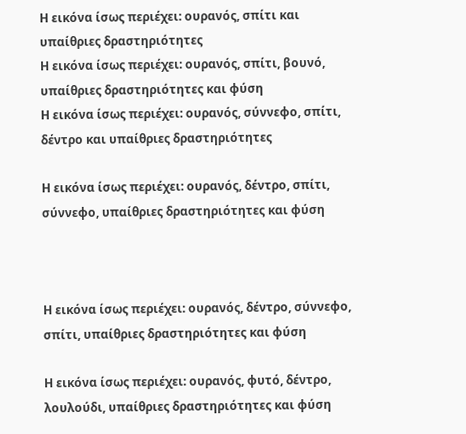Η εικόνα ίσως περιέχει: ουρανός, σπίτι και υπαίθριες δραστηριότητες
Η εικόνα ίσως περιέχει: ουρανός, σπίτι, βουνό, υπαίθριες δραστηριότητες και φύση
Η εικόνα ίσως περιέχει: ουρανός, σύννεφο, σπίτι, δέντρο και υπαίθριες δραστηριότητες

Η εικόνα ίσως περιέχει: ουρανός, δέντρο, σπίτι, σύννεφο, υπαίθριες δραστηριότητες και φύση



Η εικόνα ίσως περιέχει: ουρανός, δέντρο, σύννεφο, σπίτι, υπαίθριες δραστηριότητες και φύση

Η εικόνα ίσως περιέχει: ουρανός, φυτό, δέντρο, λουλούδι, υπαίθριες δραστηριότητες και φύση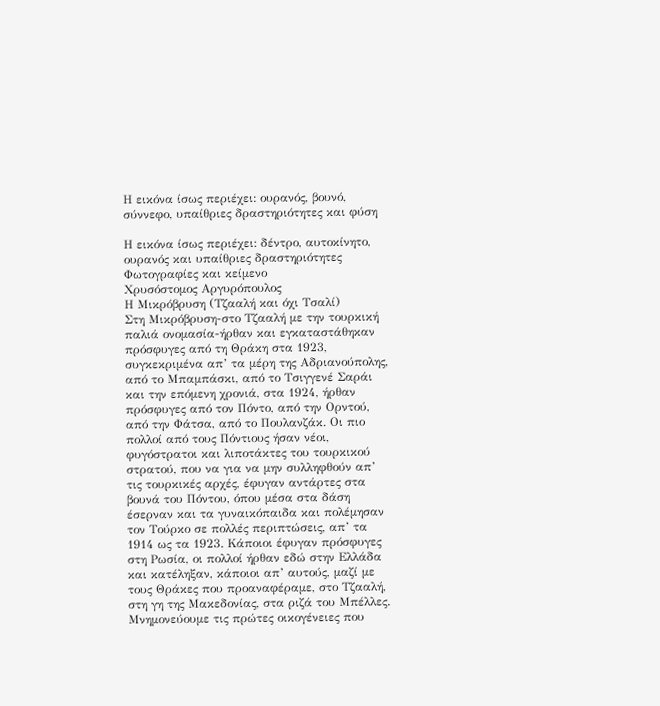Η εικόνα ίσως περιέχει: ουρανός, βουνό, σύννεφο, υπαίθριες δραστηριότητες και φύση

Η εικόνα ίσως περιέχει: δέντρο, αυτοκίνητο, ουρανός και υπαίθριες δραστηριότητες
Φωτογραφίες και κείμενο
Χρυσόστομος Αργυρόπουλος
Η Μικρόβρυση (Τζααλή και όχι Τσαλί)
Στη Μικρόβρυση-στο Τζααλή με την τουρκική παλιά ονομασία-ήρθαν και εγκαταστάθηκαν πρόσφυγες από τη Θράκη στα 1923, συγκεκριμένα απ’ τα μέρη της Αδριανούπολης, από το Μπαμπάσκι, από το Τσιγγενέ Σαράι και την επόμενη χρονιά, στα 1924, ήρθαν πρόσφυγες από τον Πόντο, από την Ορντού, από την Φάτσα, από το Πουλανζάκ. Οι πιο πολλοί από τους Πόντιους ήσαν νέοι, φυγόστρατοι και λιποτάκτες του τουρκικού στρατού, που να για να μην συλληφθούν απ’ τις τουρκικές αρχές, έφυγαν αντάρτες στα βουνά του Πόντου, όπου μέσα στα δάση έσερναν και τα γυναικόπαιδα και πολέμησαν τον Τούρκο σε πολλές περιπτώσεις, απ’ τα 1914 ως τα 1923. Κάποιοι έφυγαν πρόσφυγες στη Ρωσία, οι πολλοί ήρθαν εδώ στην Ελλάδα και κατέληξαν, κάποιοι απ’ αυτούς, μαζί με τους Θράκες που προαναφέραμε, στο Τζααλή, στη γη της Μακεδονίας, στα ριζά του Μπέλλες.
Μνημονεύουμε τις πρώτες οικογένειες που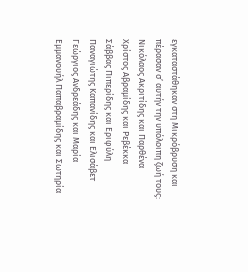εγκαταστάθηκαν στη Μικρόβρυση και πέρασαν σ’ αυτήν την υπόλοιπη ζωή τους:
Νικόλαος Ακριτίδης και Παρθένα
Χρίστος Αβραμίδης και Ρεβέκκα
Σάββας Πιπερίδης και Εριφύλη
Παναγιώτης Καπανίδης και Ελισάβετ
Γεώργιος Ανδρεάδης και Μαρία
Εμμανουήλ Παπαβραμίδης και Σωτηρία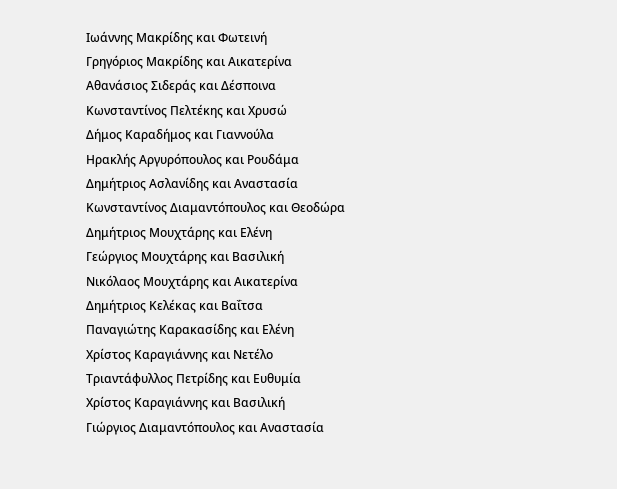Ιωάννης Μακρίδης και Φωτεινή
Γρηγόριος Μακρίδης και Αικατερίνα
Αθανάσιος Σιδεράς και Δέσποινα
Κωνσταντίνος Πελτέκης και Χρυσώ
Δήμος Καραδήμος και Γιαννούλα
Ηρακλής Αργυρόπουλος και Ρουδάμα
Δημήτριος Ασλανίδης και Αναστασία
Κωνσταντίνος Διαμαντόπουλος και Θεοδώρα
Δημήτριος Μουχτάρης και Ελένη
Γεώργιος Μουχτάρης και Βασιλική
Νικόλαος Μουχτάρης και Αικατερίνα
Δημήτριος Κελέκας και Βαΐτσα
Παναγιώτης Καρακασίδης και Ελένη
Χρίστος Καραγιάννης και Νετέλο
Τριαντάφυλλος Πετρίδης και Ευθυμία
Χρίστος Καραγιάννης και Βασιλική
Γιώργιος Διαμαντόπουλος και Αναστασία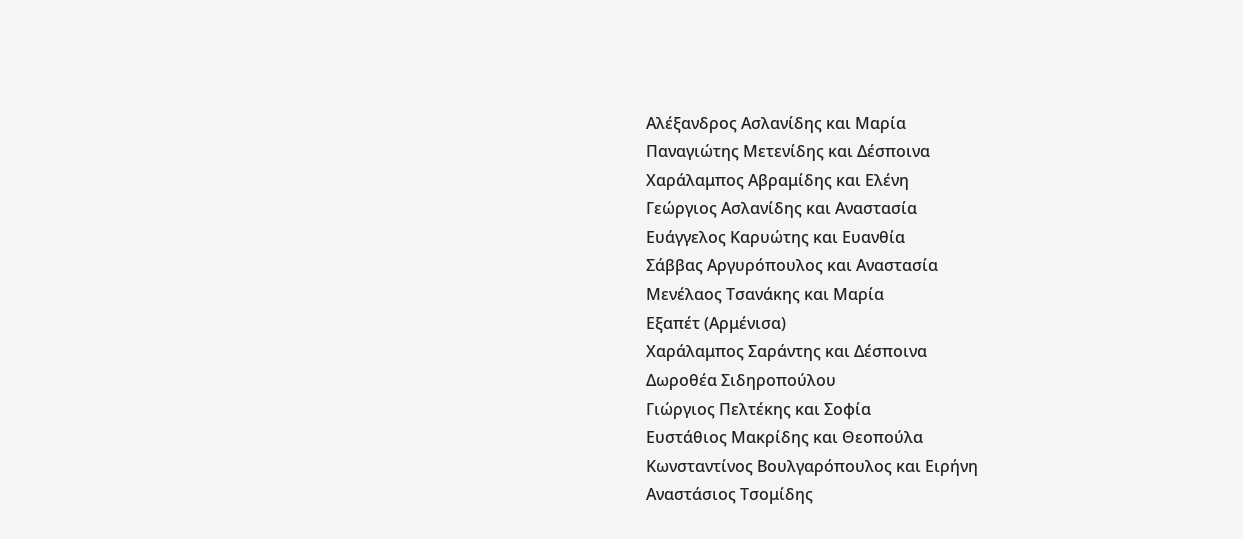Αλέξανδρος Ασλανίδης και Μαρία
Παναγιώτης Μετενίδης και Δέσποινα
Χαράλαμπος Αβραμίδης και Ελένη
Γεώργιος Ασλανίδης και Αναστασία
Ευάγγελος Καρυώτης και Ευανθία
Σάββας Αργυρόπουλος και Αναστασία
Μενέλαος Τσανάκης και Μαρία
Εξαπέτ (Αρμένισα)
Χαράλαμπος Σαράντης και Δέσποινα
Δωροθέα Σιδηροπούλου
Γιώργιος Πελτέκης και Σοφία
Ευστάθιος Μακρίδης και Θεοπούλα
Κωνσταντίνος Βουλγαρόπουλος και Ειρήνη
Αναστάσιος Τσομίδης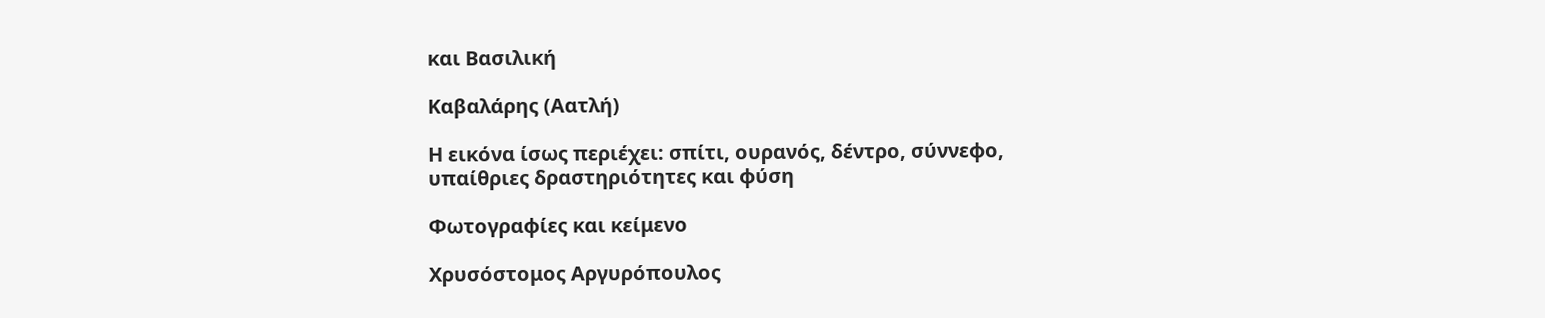και Βασιλική

Καβαλάρης (Αατλή)

Η εικόνα ίσως περιέχει: σπίτι, ουρανός, δέντρο, σύννεφο, υπαίθριες δραστηριότητες και φύση

Φωτογραφίες και κείμενο

Χρυσόστομος Αργυρόπουλος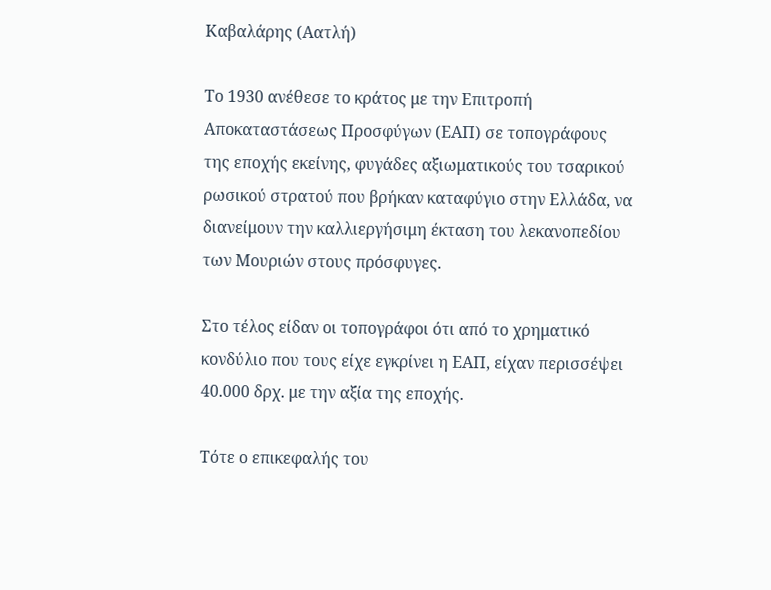Καβαλάρης (Αατλή)

Το 1930 ανέθεσε το κράτος με την Επιτροπή Αποκαταστάσεως Προσφύγων (ΕΑΠ) σε τοπογράφους της εποχής εκείνης, φυγάδες αξιωματικούς του τσαρικού ρωσικού στρατού που βρήκαν καταφύγιο στην Ελλάδα, να διανείμουν την καλλιεργήσιμη έκταση του λεκανοπεδίου των Μουριών στους πρόσφυγες.

Στο τέλος είδαν οι τοπογράφοι ότι από το χρηματικό κονδύλιο που τους είχε εγκρίνει η ΕΑΠ, είχαν περισσέψει 40.000 δρχ. με την αξία της εποχής.

Τότε ο επικεφαλής του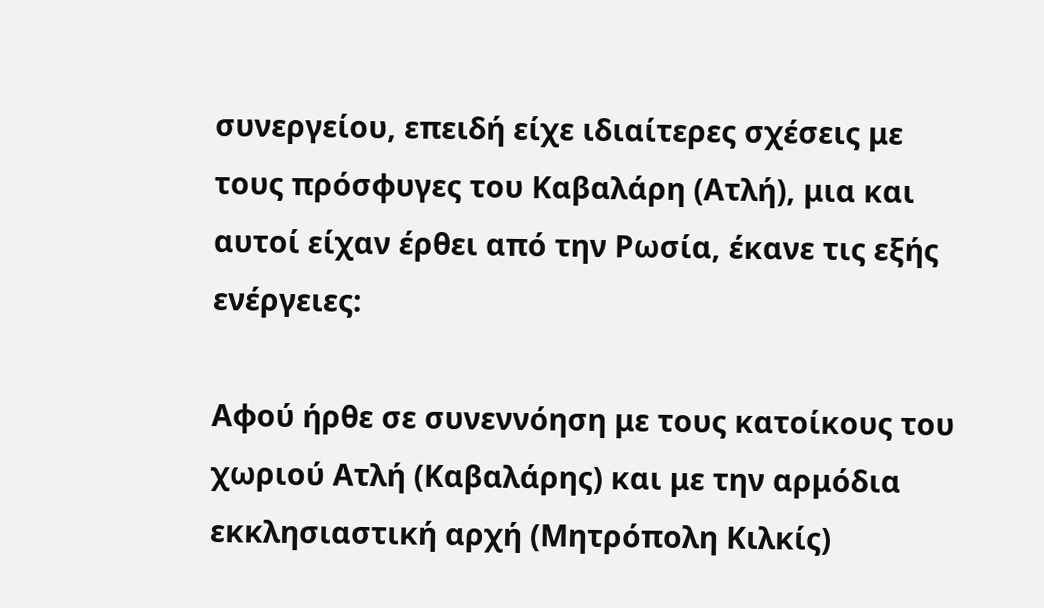συνεργείου, επειδή είχε ιδιαίτερες σχέσεις με τους πρόσφυγες του Καβαλάρη (Ατλή), μια και αυτοί είχαν έρθει από την Ρωσία, έκανε τις εξής ενέργειες:

Αφού ήρθε σε συνεννόηση με τους κατοίκους του χωριού Ατλή (Καβαλάρης) και με την αρμόδια εκκλησιαστική αρχή (Μητρόπολη Κιλκίς)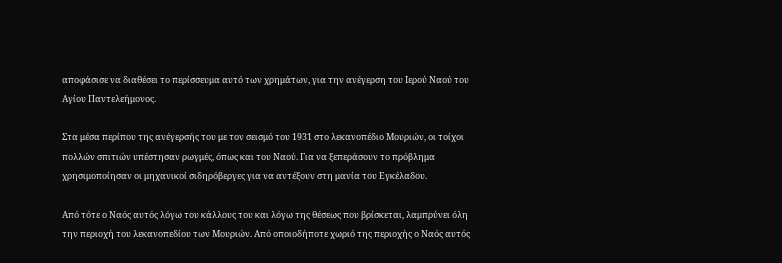αποφάσισε να διαθέσει το περίσσευμα αυτό των χρημάτων, για την ανέγερση του Ιερού Ναού του Αγίου Παντελεήμονος.

Στα μέσα περίπου της ανέγερσής του με τον σεισμό του 1931 στο λεκανοπέδιο Μουριών, οι τοίχοι πολλών σπιτιών υπέστησαν ρωγμές, όπως και του Ναού. Για να ξεπεράσουν το πρόβλημα χρησιμοποίησαν οι μηχανικοί σιδηρόβεργες για να αντέξουν στη μανία του Εγκέλαδου.

Από τότε ο Ναός αυτός λόγω του κάλλους του και λόγω της θέσεως που βρίσκεται, λαμπρύνει όλη την περιοχή του λεκανοπεδίου των Μουριών. Από οποιοδήποτε χωριό της περιοχής ο Ναός αυτός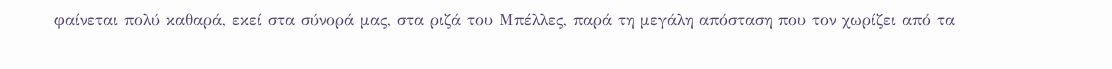φαίνεται πολύ καθαρά, εκεί στα σύνορά μας, στα ριζά του Μπέλλες, παρά τη μεγάλη απόσταση που τον χωρίζει από τα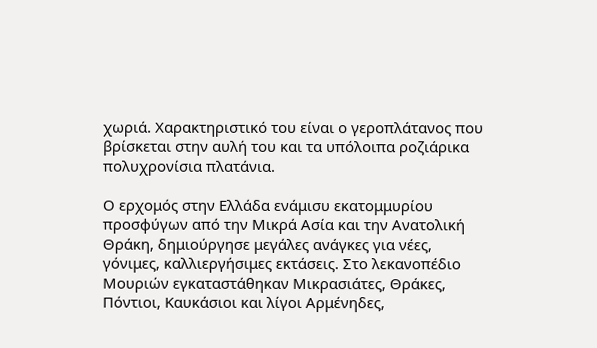χωριά. Χαρακτηριστικό του είναι ο γεροπλάτανος που βρίσκεται στην αυλή του και τα υπόλοιπα ροζιάρικα πολυχρονίσια πλατάνια.

Ο ερχομός στην Ελλάδα ενάμισυ εκατομμυρίου προσφύγων από την Μικρά Ασία και την Ανατολική Θράκη, δημιούργησε μεγάλες ανάγκες για νέες, γόνιμες, καλλιεργήσιμες εκτάσεις. Στο λεκανοπέδιο Μουριών εγκαταστάθηκαν Μικρασιάτες, Θράκες, Πόντιοι, Καυκάσιοι και λίγοι Αρμένηδες,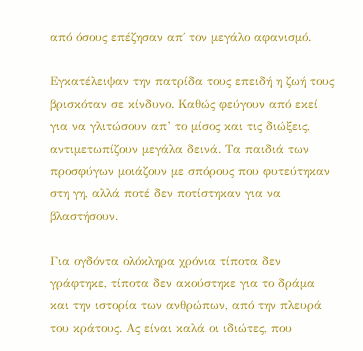από όσους επέζησαν απ΄ τον μεγάλο αφανισμό.

Εγκατέλειψαν την πατρίδα τους επειδή η ζωή τους βρισκόταν σε κίνδυνο. Καθώς φεύγουν από εκεί για να γλιτώσουν απ’ το μίσος και τις διώξεις, αντιμετωπίζουν μεγάλα δεινά. Τα παιδιά των προσφύγων μοιάζουν με σπόρους που φυτεύτηκαν στη γη, αλλά ποτέ δεν ποτίστηκαν για να βλαστήσουν.

Για ογδόντα ολόκληρα χρόνια τίποτα δεν γράφτηκε, τίποτα δεν ακούστηκε για το δράμα και την ιστορία των ανθρώπων, από την πλευρά του κράτους. Ας είναι καλά οι ιδιώτες, που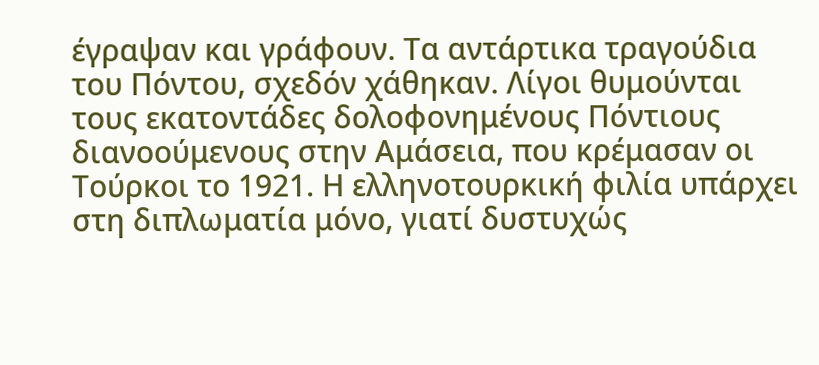έγραψαν και γράφουν. Τα αντάρτικα τραγούδια του Πόντου, σχεδόν χάθηκαν. Λίγοι θυμούνται τους εκατοντάδες δολοφονημένους Πόντιους διανοούμενους στην Αμάσεια, που κρέμασαν οι Τούρκοι το 1921. Η ελληνοτουρκική φιλία υπάρχει στη διπλωματία μόνο, γιατί δυστυχώς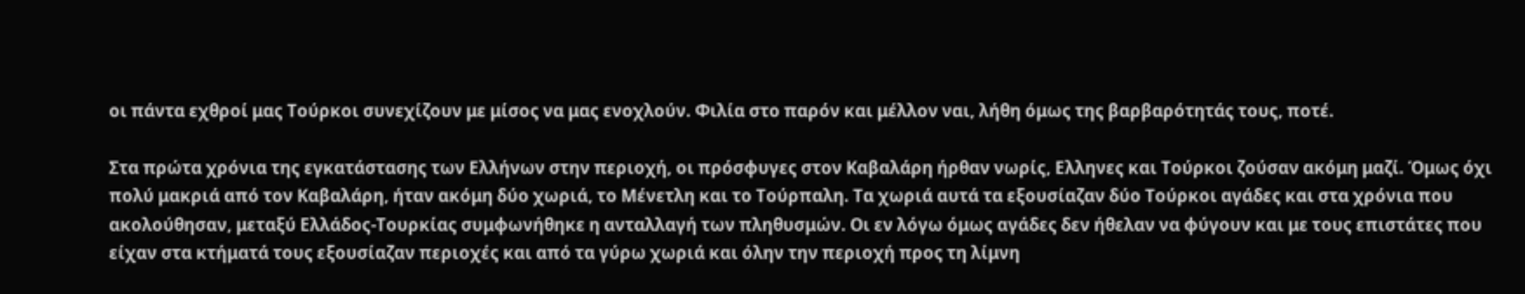οι πάντα εχθροί μας Τούρκοι συνεχίζουν με μίσος να μας ενοχλούν. Φιλία στο παρόν και μέλλον ναι, λήθη όμως της βαρβαρότητάς τους, ποτέ.

Στα πρώτα χρόνια της εγκατάστασης των Ελλήνων στην περιοχή, οι πρόσφυγες στον Καβαλάρη ήρθαν νωρίς, Ελληνες και Τούρκοι ζούσαν ακόμη μαζί. Όμως όχι πολύ μακριά από τον Καβαλάρη, ήταν ακόμη δύο χωριά, το Μένετλη και το Τούρπαλη. Τα χωριά αυτά τα εξουσίαζαν δύο Τούρκοι αγάδες και στα χρόνια που ακολούθησαν, μεταξύ Ελλάδος-Τουρκίας συμφωνήθηκε η ανταλλαγή των πληθυσμών. Οι εν λόγω όμως αγάδες δεν ήθελαν να φύγουν και με τους επιστάτες που είχαν στα κτήματά τους εξουσίαζαν περιοχές και από τα γύρω χωριά και όλην την περιοχή προς τη λίμνη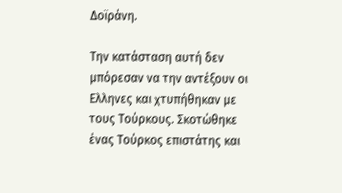Δοϊράνη.

Την κατάσταση αυτή δεν μπόρεσαν να την αντέξουν οι Ελληνες και χτυπήθηκαν με τους Τούρκους. Σκοτώθηκε ένας Τούρκος επιστάτης και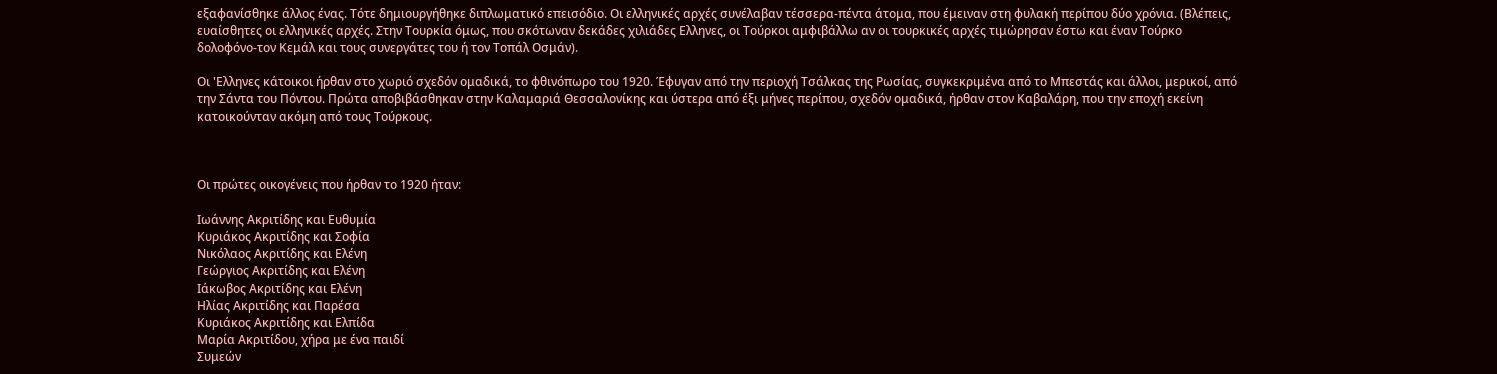εξαφανίσθηκε άλλος ένας. Τότε δημιουργήθηκε διπλωματικό επεισόδιο. Οι ελληνικές αρχές συνέλαβαν τέσσερα-πέντα άτομα, που έμειναν στη φυλακή περίπου δύο χρόνια. (Βλέπεις, ευαίσθητες οι ελληνικές αρχές. Στην Τουρκία όμως, που σκότωναν δεκάδες χιλιάδες Ελληνες, οι Τούρκοι αμφιβάλλω αν οι τουρκικές αρχές τιμώρησαν έστω και έναν Τούρκο δολοφόνο-τον Κεμάλ και τους συνεργάτες του ή τον Τοπάλ Οσμάν).

Οι 'Ελληνες κάτοικοι ήρθαν στο χωριό σχεδόν ομαδικά, το φθινόπωρο του 1920. Έφυγαν από την περιοχή Τσάλκας της Ρωσίας, συγκεκριμένα από το Μπεστάς και άλλοι, μερικοί, από την Σάντα του Πόντου. Πρώτα αποβιβάσθηκαν στην Καλαμαριά Θεσσαλονίκης και ύστερα από έξι μήνες περίπου, σχεδόν ομαδικά, ήρθαν στον Καβαλάρη, που την εποχή εκείνη κατοικούνταν ακόμη από τους Τούρκους.



Οι πρώτες οικογένεις που ήρθαν το 1920 ήταν:

Ιωάννης Ακριτίδης και Ευθυμία
Κυριάκος Ακριτίδης και Σοφία
Νικόλαος Ακριτίδης και Ελένη
Γεώργιος Ακριτίδης και Ελένη
Ιάκωβος Ακριτίδης και Ελένη
Ηλίας Ακριτίδης και Παρέσα
Κυριάκος Ακριτίδης και Ελπίδα
Μαρία Ακριτίδου, χήρα με ένα παιδί
Συμεών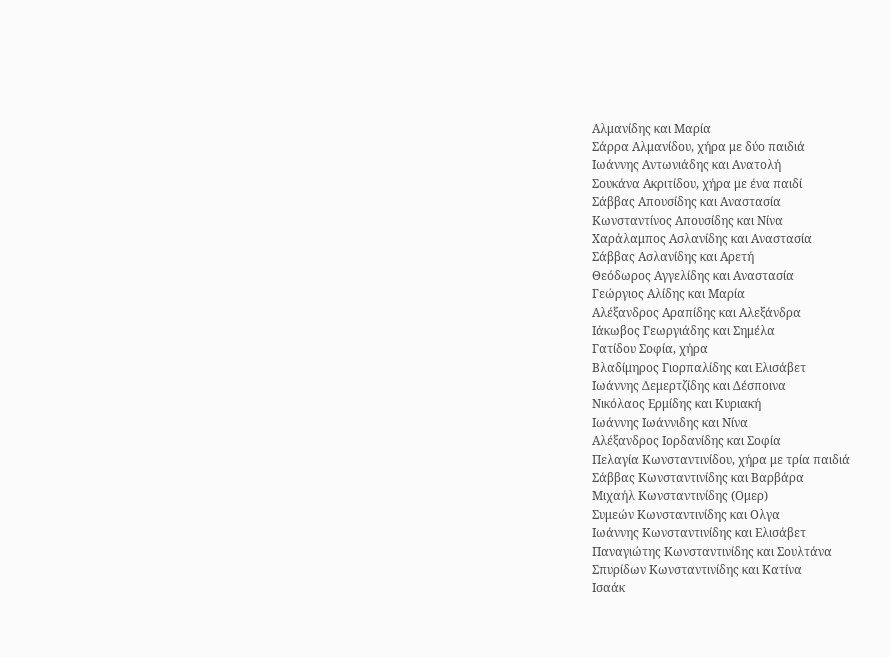Αλμανίδης και Μαρία
Σάρρα Αλμανίδου, χήρα με δύο παιδιά
Ιωάννης Αντωνιάδης και Ανατολή
Σουκάνα Ακριτίδου, χήρα με ένα παιδί
Σάββας Απουσίδης και Αναστασία
Κωνσταντίνος Απουσίδης και Νίνα
Χαράλαμπος Ασλανίδης και Αναστασία
Σάββας Ασλανίδης και Αρετή
Θεόδωρος Αγγελίδης και Αναστασία
Γεώργιος Αλίδης και Μαρία
Αλέξανδρος Αραπίδης και Αλεξάνδρα
Ιάκωβος Γεωργιάδης και Σημέλα
Γατίδου Σοφία, χήρα
Βλαδίμηρος Γιορπαλίδης και Ελισάβετ
Ιωάννης Δεμερτζίδης και Δέσποινα
Νικόλαος Ερμίδης και Κυριακή
Ιωάννης Ιωάννιδης και Νίνα
Αλέξανδρος Ιορδανίδης και Σοφία
Πελαγία Κωνσταντινίδου, χήρα με τρία παιδιά
Σάββας Κωνσταντινίδης και Βαρβάρα
Μιχαήλ Κωνσταντινίδης (Ομερ)
Συμεών Κωνσταντινίδης και Ολγα
Ιωάννης Κωνσταντινίδης και Ελισάβετ
Παναγιώτης Κωνσταντινίδης και Σουλτάνα
Σπυρίδων Κωνσταντινίδης και Κατίνα
Ισαάκ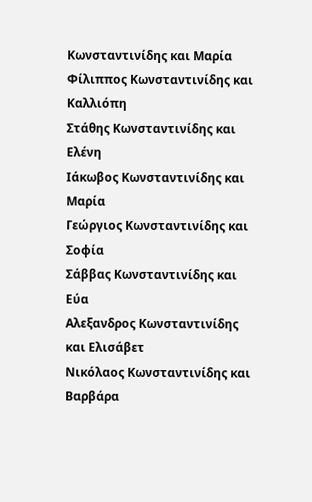Κωνσταντινίδης και Μαρία
Φίλιππος Κωνσταντινίδης και Καλλιόπη
Στάθης Κωνσταντινίδης και Ελένη
Ιάκωβος Κωνσταντινίδης και Μαρία
Γεώργιος Κωνσταντινίδης και Σοφία
Σάββας Κωνσταντινίδης και Εύα
Αλεξανδρος Κωνσταντινίδης και Ελισάβετ
Νικόλαος Κωνσταντινίδης και Βαρβάρα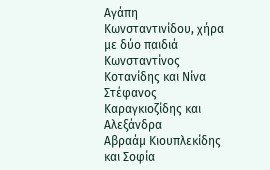Αγάπη Κωνσταντινίδου, χήρα με δύο παιδιά
Κωνσταντίνος Κοτανίδης και Νίνα
Στέφανος Καραγκιοζίδης και Αλεξάνδρα
Αβραάμ Κιουπλεκίδης και Σοφία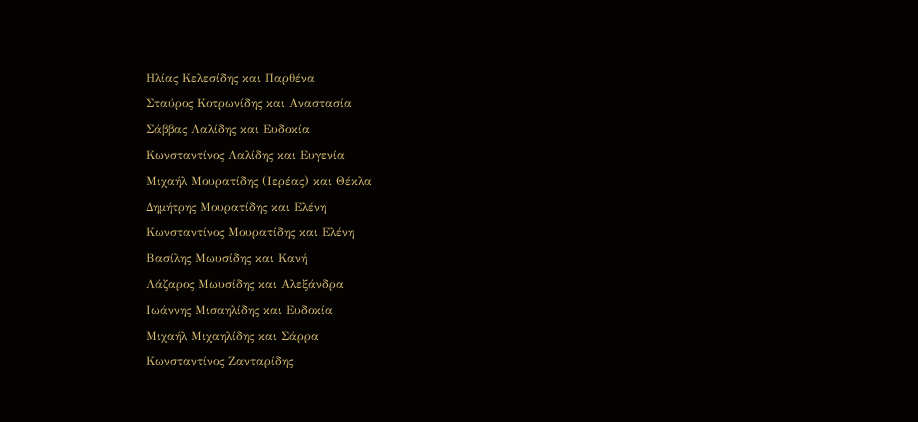Ηλίας Κελεσίδης και Παρθένα
Σταύρος Κοτρωνίδης και Αναστασία
Σάββας Λαλίδης και Ευδοκία
Κωνσταντίνος Λαλίδης και Ευγενία
Μιχαήλ Μουρατίδης (Ιερέας) και Θέκλα
Δημήτρης Μουρατίδης και Ελένη
Κωνσταντίνος Μουρατίδης και Ελένη
Βασίλης Μωυσίδης και Κανή
Λάζαρος Μωυσίδης και Αλεξάνδρα
Ιωάννης Μισαηλίδης και Ευδοκία
Μιχαήλ Μιχαηλίδης και Σάρρα
Κωνσταντίνος Ζανταρίδης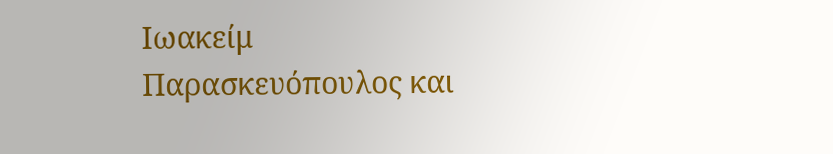Ιωακείμ Παρασκευόπουλος και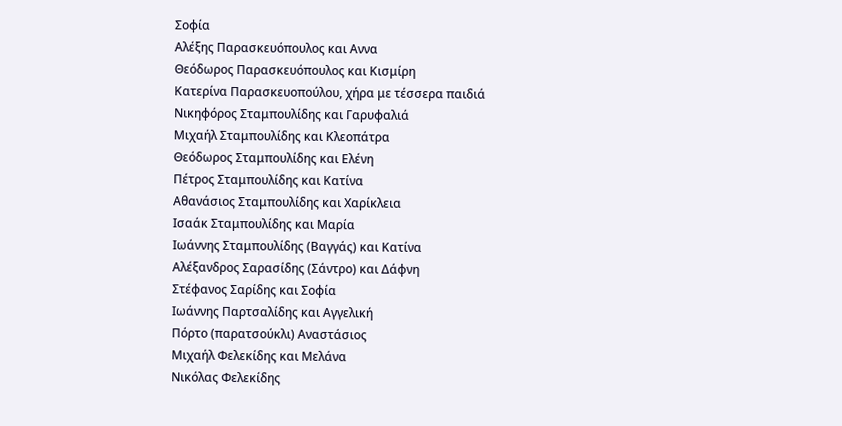Σοφία
Αλέξης Παρασκευόπουλος και Αννα
Θεόδωρος Παρασκευόπουλος και Κισμίρη
Κατερίνα Παρασκευοπούλου, χήρα με τέσσερα παιδιά
Νικηφόρος Σταμπουλίδης και Γαρυφαλιά
Μιχαήλ Σταμπουλίδης και Κλεοπάτρα
Θεόδωρος Σταμπουλίδης και Ελένη
Πέτρος Σταμπουλίδης και Κατίνα
Αθανάσιος Σταμπουλίδης και Χαρίκλεια
Ισαάκ Σταμπουλίδης και Μαρία
Ιωάννης Σταμπουλίδης (Βαγγάς) και Κατίνα
Αλέξανδρος Σαρασίδης (Σάντρο) και Δάφνη
Στέφανος Σαρίδης και Σοφία
Ιωάννης Παρτσαλίδης και Αγγελική
Πόρτο (παρατσούκλι) Αναστάσιος
Μιχαήλ Φελεκίδης και Μελάνα
Νικόλας Φελεκίδης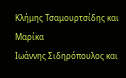Κλήμης Τσαμουρτσίδης και Μαρίκα
Ιωάννης Σιδηρόπουλος και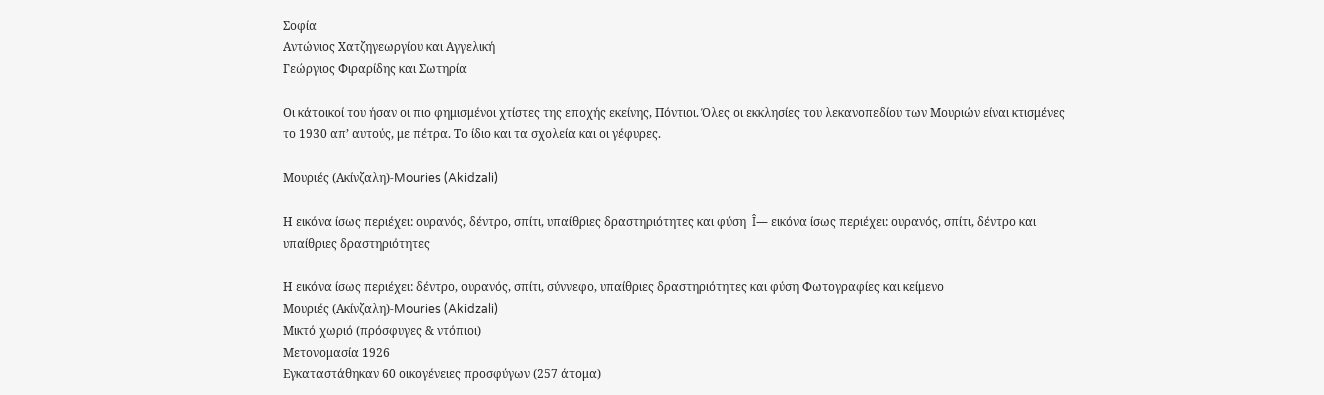Σοφία
Αντώνιος Χατζηγεωργίου και Αγγελική
Γεώργιος Φιραρίδης και Σωτηρία

Οι κάτοικοί του ήσαν οι πιο φημισμένοι χτίστες της εποχής εκείνης, Πόντιοι. Όλες οι εκκλησίες του λεκανοπεδίου των Μουριών είναι κτισμένες το 1930 απ’ αυτούς, με πέτρα. Το ίδιο και τα σχολεία και οι γέφυρες.

Μουριές (Ακίνζαλη)-Mouries (Akidzali)

Η εικόνα ίσως περιέχει: ουρανός, δέντρο, σπίτι, υπαίθριες δραστηριότητες και φύση  Î— εικόνα ίσως περιέχει: ουρανός, σπίτι, δέντρο και υπαίθριες δραστηριότητες

Η εικόνα ίσως περιέχει: δέντρο, ουρανός, σπίτι, σύννεφο, υπαίθριες δραστηριότητες και φύση Φωτογραφίες και κείμενο
Μουριές (Ακίνζαλη)-Mouries (Akidzali)
Μικτό χωριό (πρόσφυγες & ντόπιοι)
Μετονομασία 1926
Εγκαταστάθηκαν 60 οικογένειες προσφύγων (257 άτομα)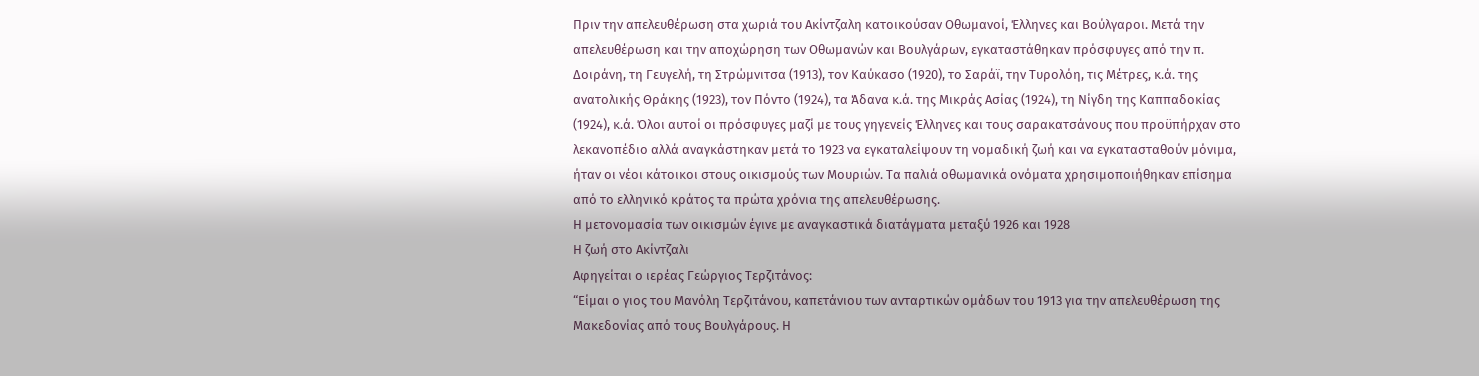Πριν την απελευθέρωση στα χωριά του Ακίντζαλη κατοικούσαν Οθωμανοί, Έλληνες και Βούλγαροι. Μετά την απελευθέρωση και την αποχώρηση των Οθωμανών και Βουλγάρων, εγκαταστάθηκαν πρόσφυγες από την π. Δοιράνη, τη Γευγελή, τη Στρώμνιτσα (1913), τον Καύκασο (1920), το Σαράϊ, την Τυρολόη, τις Μέτρες, κ.ά. της ανατολικής Θράκης (1923), τον Πόντο (1924), τα Άδανα κ.ά. της Μικράς Ασίας (1924), τη Νίγδη της Καππαδοκίας (1924), κ.ά. Όλοι αυτοί οι πρόσφυγες μαζί με τους γηγενείς Έλληνες και τους σαρακατσάνους που προϋπήρχαν στο λεκανοπέδιο αλλά αναγκάστηκαν μετά το 1923 να εγκαταλείψουν τη νομαδική ζωή και να εγκατασταθούν μόνιμα, ήταν οι νέοι κάτοικοι στους οικισμούς των Μουριών. Τα παλιά οθωμανικά ονόματα χρησιμοποιήθηκαν επίσημα από το ελληνικό κράτος τα πρώτα χρόνια της απελευθέρωσης.
Η μετονομασία των οικισμών έγινε με αναγκαστικά διατάγματα μεταξύ 1926 και 1928
Η ζωή στο Ακίντζαλι
Αφηγείται ο ιερέας Γεώργιος Τερζιτάνος:
“Είμαι ο γιος του Μανόλη Τερζιτάνου, καπετάνιου των ανταρτικών ομάδων του 1913 για την απελευθέρωση της Μακεδονίας από τους Βουλγάρους. Η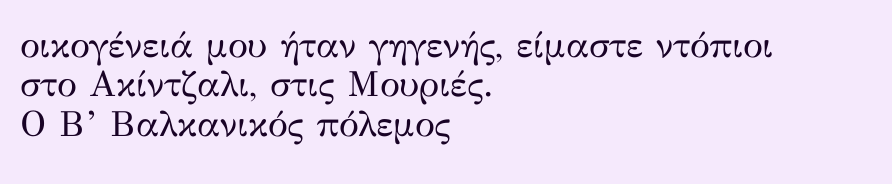οικογένειά μου ήταν γηγενής, είμαστε ντόπιοι στο Ακίντζαλι, στις Μουριές.
Ο Β’ Βαλκανικός πόλεμος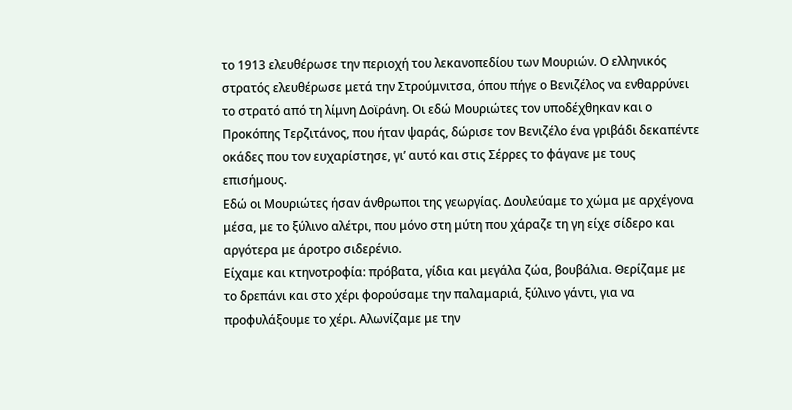το 1913 ελευθέρωσε την περιοχή του λεκανοπεδίου των Μουριών. Ο ελληνικός στρατός ελευθέρωσε μετά την Στρούμνιτσα, όπου πήγε ο Βενιζέλος να ενθαρρύνει το στρατό από τη λίμνη Δοϊράνη. Οι εδώ Μουριώτες τον υποδέχθηκαν και ο Προκόπης Τερζιτάνος, που ήταν ψαράς, δώρισε τον Βενιζέλο ένα γριβάδι δεκαπέντε οκάδες που τον ευχαρίστησε, γι’ αυτό και στις Σέρρες το φάγανε με τους επισήμους.
Εδώ οι Μουριώτες ήσαν άνθρωποι της γεωργίας. Δουλεύαμε το χώμα με αρχέγονα μέσα, με το ξύλινο αλέτρι, που μόνο στη μύτη που χάραζε τη γη είχε σίδερο και αργότερα με άροτρο σιδερένιο.
Είχαμε και κτηνοτροφία: πρόβατα, γίδια και μεγάλα ζώα, βουβάλια. Θερίζαμε με το δρεπάνι και στο χέρι φορούσαμε την παλαμαριά, ξύλινο γάντι, για να προφυλάξουμε το χέρι. Αλωνίζαμε με την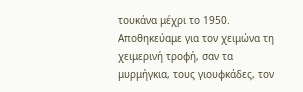τουκάνα μέχρι το 1950.
Αποθηκεύαμε για τον χειμώνα τη χειμερινή τροφή, σαν τα μυρμήγκια, τους γιουφκάδες, τον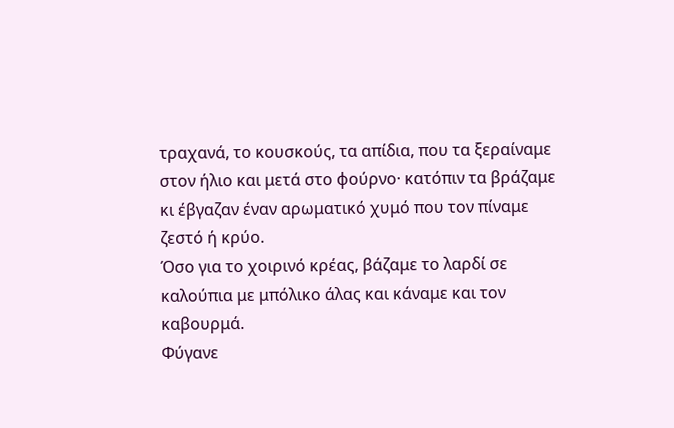τραχανά, το κουσκούς, τα απίδια, που τα ξεραίναμε στον ήλιο και μετά στο φούρνο· κατόπιν τα βράζαμε κι έβγαζαν έναν αρωματικό χυμό που τον πίναμε ζεστό ή κρύο.
Όσο για το χοιρινό κρέας, βάζαμε το λαρδί σε καλούπια με μπόλικο άλας και κάναμε και τον καβουρμά.
Φύγανε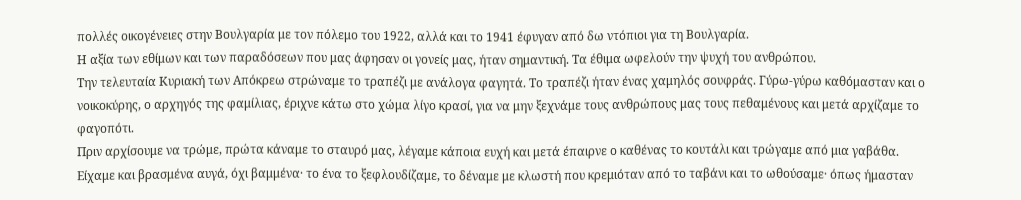πολλές οικογένειες στην Βουλγαρία με τον πόλεμο του 1922, αλλά και το 1941 έφυγαν από δω ντόπιοι για τη Βουλγαρία.
Η αξία των εθίμων και των παραδόσεων που μας άφησαν οι γονείς μας, ήταν σημαντική. Τα έθιμα ωφελούν την ψυχή του ανθρώπου.
Την τελευταία Κυριακή των Απόκρεω στρώναμε το τραπέζι με ανάλογα φαγητά. Το τραπέζι ήταν ένας χαμηλός σουφράς. Γύρω-γύρω καθόμασταν και ο νοικοκύρης, ο αρχηγός της φαμίλιας, έριχνε κάτω στο χώμα λίγο κρασί, για να μην ξεχνάμε τους ανθρώπους μας τους πεθαμένους και μετά αρχίζαμε το φαγοπότι.
Πριν αρχίσουμε να τρώμε, πρώτα κάναμε το σταυρό μας, λέγαμε κάποια ευχή και μετά έπαιρνε ο καθένας το κουτάλι και τρώγαμε από μια γαβάθα.
Είχαμε και βρασμένα αυγά, όχι βαμμένα· το ένα το ξεφλουδίζαμε, το δέναμε με κλωστή που κρεμιόταν από το ταβάνι και το ωθούσαμε· όπως ήμασταν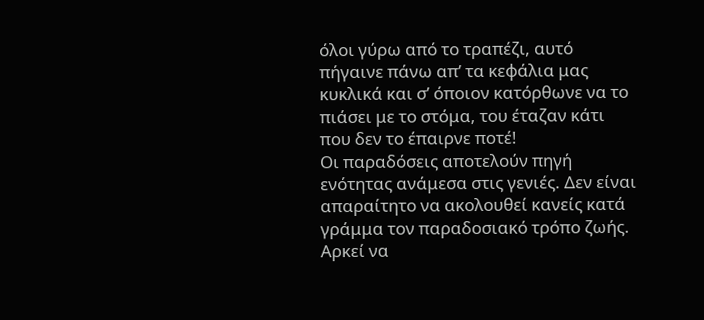όλοι γύρω από το τραπέζι, αυτό πήγαινε πάνω απ’ τα κεφάλια μας κυκλικά και σ’ όποιον κατόρθωνε να το πιάσει με το στόμα, του έταζαν κάτι που δεν το έπαιρνε ποτέ!
Οι παραδόσεις αποτελούν πηγή ενότητας ανάμεσα στις γενιές. Δεν είναι απαραίτητο να ακολουθεί κανείς κατά γράμμα τον παραδοσιακό τρόπο ζωής. Αρκεί να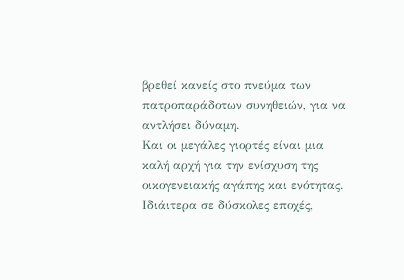βρεθεί κανείς στο πνεύμα των πατροπαράδοτων συνηθειών, για να αντλήσει δύναμη.
Και οι μεγάλες γιορτές είναι μια καλή αρχή για την ενίσχυση της οικογενειακής αγάπης και ενότητας. Ιδιάιτερα σε δύσκολες εποχές,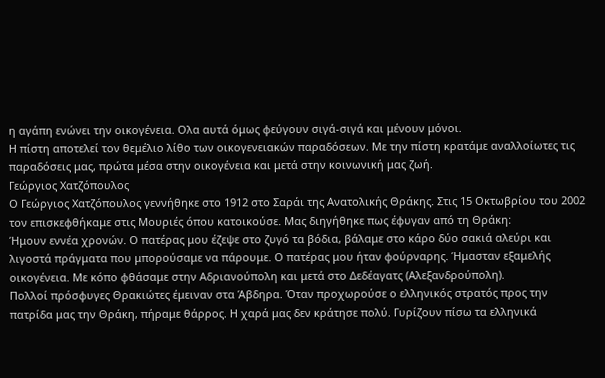η αγάπη ενώνει την οικογένεια. Ολα αυτά όμως φεύγουν σιγά-σιγά και μένουν μόνοι.
Η πίστη αποτελεί τον θεμέλιο λίθο των οικογενειακών παραδόσεων. Με την πίστη κρατάμε αναλλοίωτες τις παραδόσεις μας, πρώτα μέσα στην οικογένεια και μετά στην κοινωνική μας ζωή.
Γεώργιος Χατζόπουλος
Ο Γεώργιος Χατζόπουλος γεννήθηκε στο 1912 στο Σαράι της Ανατολικής Θράκης. Στις 15 Οκτωβρίου του 2002 τον επισκεφθήκαμε στις Μουριές όπου κατοικούσε. Μας διηγήθηκε πως έφυγαν από τη Θράκη:
Ήμουν εννέα χρονών. Ο πατέρας μου έζεψε στο ζυγό τα βόδια, βάλαμε στο κάρο δύο σακιά αλεύρι και λιγοστά πράγματα που μπορούσαμε να πάρουμε. Ο πατέρας μου ήταν φούρναρης. Ήμασταν εξαμελής οικογένεια. Με κόπο φθάσαμε στην Αδριανούπολη και μετά στο Δεδέαγατς (Αλεξανδρούπολη).
Πολλοί πρόσφυγες Θρακιώτες έμειναν στα Άβδηρα. Όταν προχωρούσε ο ελληνικός στρατός προς την πατρίδα μας την Θράκη, πήραμε θάρρος. Η χαρά μας δεν κράτησε πολύ. Γυρίζουν πίσω τα ελληνικά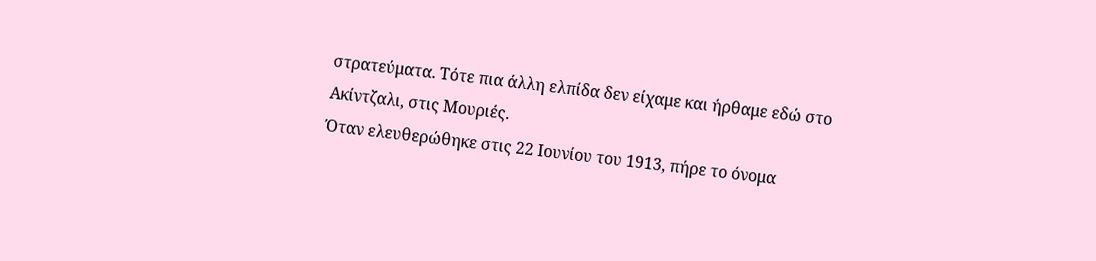στρατεύματα. Τότε πια άλλη ελπίδα δεν είχαμε και ήρθαμε εδώ στο Ακίντζαλι, στις Μουριές.
Όταν ελευθερώθηκε στις 22 Ιουνίου του 1913, πήρε το όνομα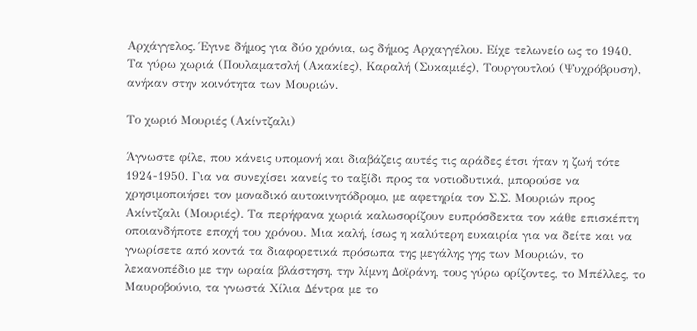Αρχάγγελος. Έγινε δήμος για δύο χρόνια, ως δήμος Αρχαγγέλου. Είχε τελωνείο ως το 1940.
Τα γύρω χωριά (Πουλαματσλή (Ακακίες), Καραλή (Συκαμιές), Τουργουτλού (Ψυχρόβρυση), ανήκαν στην κοινότητα των Μουριών.

Το χωριό Μουριές (Ακίντζαλι)

Άγνωστε φίλε, που κάνεις υπομονή και διαβάζεις αυτές τις αράδες έτσι ήταν η ζωή τότε 1924-1950. Για να συνεχίσει κανείς το ταξίδι προς τα νοτιοδυτικά, μπορούσε να χρησιμοποιήσει τον μοναδικό αυτοκινητόδρομο, με αφετηρία τον Σ.Σ. Μουριών προς Ακίντζαλι (Μουριές). Τα περήφανα χωριά καλωσορίζουν ευπρόσδεκτα τον κάθε επισκέπτη οποιανδήποτε εποχή του χρόνου. Μια καλή, ίσως η καλύτερη ευκαιρία για να δείτε και να γνωρίσετε από κοντά τα διαφορετικά πρόσωπα της μεγάλης γης των Μουριών, το λεκανοπέδιο με την ωραία βλάστηση, την λίμνη Δοϊράνη, τους γύρω ορίζοντες, το Μπέλλες, το Μαυροβούνιο, τα γνωστά Χίλια Δέντρα με το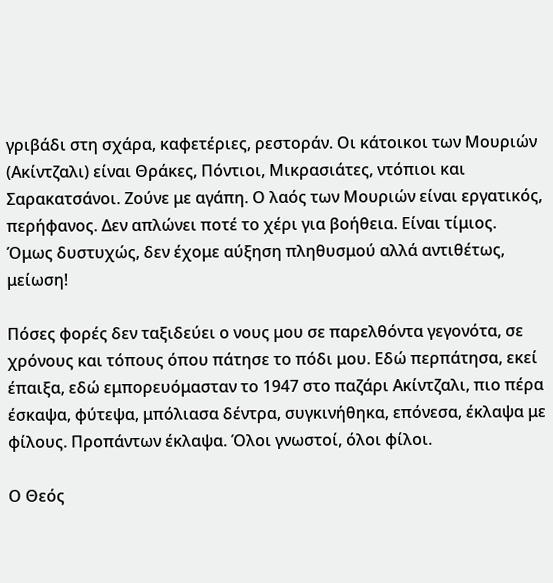γριβάδι στη σχάρα, καφετέριες, ρεστοράν. Οι κάτοικοι των Μουριών (Ακίντζαλι) είναι Θράκες, Πόντιοι, Μικρασιάτες, ντόπιοι και Σαρακατσάνοι. Ζούνε με αγάπη. Ο λαός των Μουριών είναι εργατικός, περήφανος. Δεν απλώνει ποτέ το χέρι για βοήθεια. Είναι τίμιος. Όμως δυστυχώς, δεν έχομε αύξηση πληθυσμού αλλά αντιθέτως, μείωση!

Πόσες φορές δεν ταξιδεύει ο νους μου σε παρελθόντα γεγονότα, σε χρόνους και τόπους όπου πάτησε το πόδι μου. Εδώ περπάτησα, εκεί έπαιξα, εδώ εμπορευόμασταν το 1947 στο παζάρι Ακίντζαλι, πιο πέρα έσκαψα, φύτεψα, μπόλιασα δέντρα, συγκινήθηκα, επόνεσα, έκλαψα με φίλους. Προπάντων έκλαψα. Όλοι γνωστοί, όλοι φίλοι.

Ο Θεός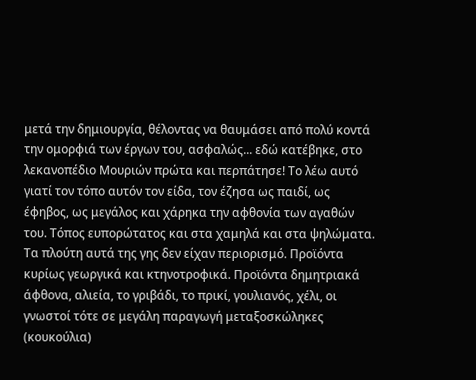μετά την δημιουργία, θέλοντας να θαυμάσει από πολύ κοντά την ομορφιά των έργων του, ασφαλώς... εδώ κατέβηκε, στο λεκανοπέδιο Μουριών πρώτα και περπάτησε! Το λέω αυτό γιατί τον τόπο αυτόν τον είδα, τον έζησα ως παιδί, ως έφηβος, ως μεγάλος και χάρηκα την αφθονία των αγαθών του. Τόπος ευπορώτατος και στα χαμηλά και στα ψηλώματα. Τα πλούτη αυτά της γης δεν είχαν περιορισμό. Προϊόντα κυρίως γεωργικά και κτηνοτροφικά. Προϊόντα δημητριακά άφθονα, αλιεία, το γριβάδι, το πρικί, γουλιανός, χέλι, οι γνωστοί τότε σε μεγάλη παραγωγή μεταξοσκώληκες (κουκούλια)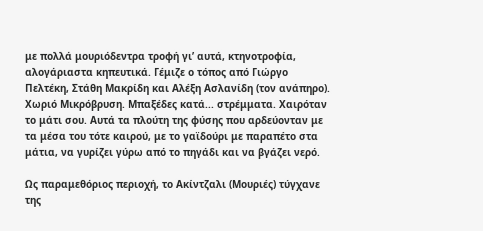με πολλά μουριόδεντρα τροφή γι’ αυτά, κτηνοτροφία, αλογάριαστα κηπευτικά. Γέμιζε ο τόπος από Γιώργο Πελτέκη, Στάθη Μακρίδη και Αλέξη Ασλανίδη (τον ανάπηρο). Χωριό Μικρόβρυση. Μπαξέδες κατά... στρέμματα. Χαιρόταν το μάτι σου. Αυτά τα πλούτη της φύσης που αρδεύονταν με τα μέσα του τότε καιρού, με το γαϊδούρι με παραπέτο στα μάτια, να γυρίζει γύρω από το πηγάδι και να βγάζει νερό.

Ως παραμεθόριος περιοχή, το Ακίντζαλι (Μουριές) τύγχανε της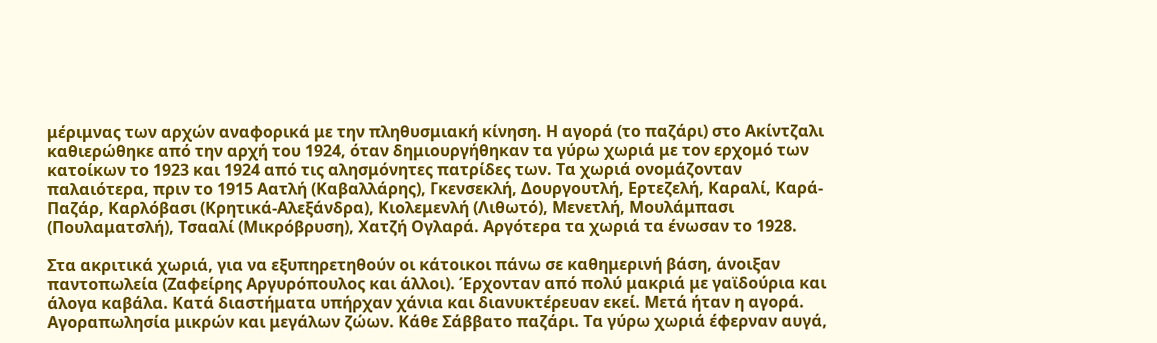μέριμνας των αρχών αναφορικά με την πληθυσμιακή κίνηση. Η αγορά (το παζάρι) στο Ακίντζαλι καθιερώθηκε από την αρχή του 1924, όταν δημιουργήθηκαν τα γύρω χωριά με τον ερχομό των κατοίκων το 1923 και 1924 από τις αλησμόνητες πατρίδες των. Τα χωριά ονομάζονταν παλαιότερα, πριν το 1915 Αατλή (Καβαλλάρης), Γκενσεκλή, Δουργουτλή, Ερτεζελή, Καραλί, Καρά-Παζάρ, Καρλόβασι (Κρητικά-Αλεξάνδρα), Κιολεμενλή (Λιθωτό), Μενετλή, Μουλάμπασι (Πουλαματσλή), Τσααλί (Μικρόβρυση), Χατζή Ογλαρά. Αργότερα τα χωριά τα ένωσαν το 1928.

Στα ακριτικά χωριά, για να εξυπηρετηθούν οι κάτοικοι πάνω σε καθημερινή βάση, άνοιξαν παντοπωλεία (Ζαφείρης Αργυρόπουλος και άλλοι). Έρχονταν από πολύ μακριά με γαϊδούρια και άλογα καβάλα. Κατά διαστήματα υπήρχαν χάνια και διανυκτέρευαν εκεί. Μετά ήταν η αγορά. Αγοραπωλησία μικρών και μεγάλων ζώων. Κάθε Σάββατο παζάρι. Τα γύρω χωριά έφερναν αυγά,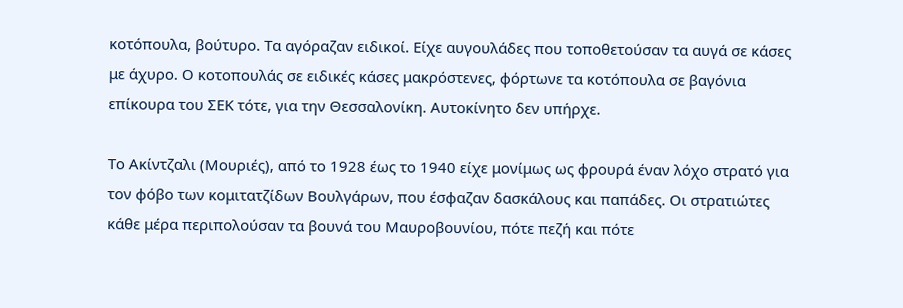κοτόπουλα, βούτυρο. Τα αγόραζαν ειδικοί. Είχε αυγουλάδες που τοποθετούσαν τα αυγά σε κάσες με άχυρο. Ο κοτοπουλάς σε ειδικές κάσες μακρόστενες, φόρτωνε τα κοτόπουλα σε βαγόνια επίκουρα του ΣΕΚ τότε, για την Θεσσαλονίκη. Αυτοκίνητο δεν υπήρχε.

Το Ακίντζαλι (Μουριές), από το 1928 έως το 1940 είχε μονίμως ως φρουρά έναν λόχο στρατό για τον φόβο των κομιτατζίδων Βουλγάρων, που έσφαζαν δασκάλους και παπάδες. Οι στρατιώτες κάθε μέρα περιπολούσαν τα βουνά του Μαυροβουνίου, πότε πεζή και πότε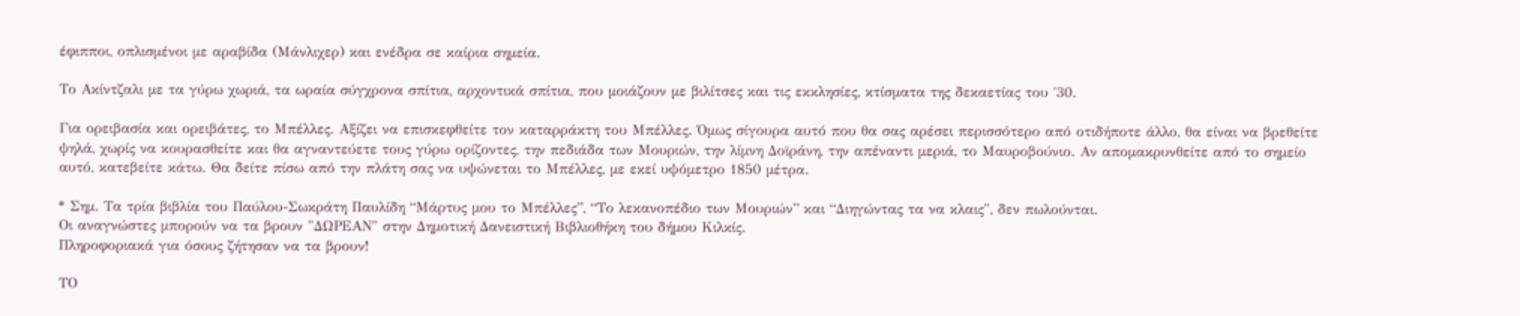έφιπποι, οπλισμένοι με αραβίδα (Μάνλιχερ) και ενέδρα σε καίρια σημεία.

Το Ακίντζαλι με τα γύρω χωριά, τα ωραία σύγχρονα σπίτια, αρχοντικά σπίτια, που μοιάζουν με βιλίτσες και τις εκκλησίες, κτίσματα της δεκαετίας του ΄30.

Για ορειβασία και ορειβάτες, το Μπέλλες. Αξίζει να επισκεφθείτε τον καταρράκτη του Μπέλλες. Όμως σίγουρα αυτό που θα σας αρέσει περισσότερο από οτιδήποτε άλλο, θα είναι να βρεθείτε ψηλά, χωρίς να κουρασθείτε και θα αγναντεύετε τους γύρω ορίζοντες, την πεδιάδα των Μουριών, την λίμνη Δοϊράνη, την απέναντι μεριά, το Μαυροβούνιο. Αν απομακρυνθείτε από το σημείο αυτό, κατεβείτε κάτω. Θα δείτε πίσω από την πλάτη σας να υψώνεται το Μπέλλες, με εκεί υψόμετρο 1850 μέτρα.

* Σημ. Τα τρία βιβλία του Παύλου-Σωκράτη Παυλίδη “Μάρτυς μου το Μπέλλες”, “Το λεκανοπέδιο των Μουριών” και “Διηγώντας τα να κλαις", δεν πωλούνται.
Οι αναγνώστες μπορούν να τα βρουν "ΔΩΡΕΑΝ" στην Δημοτική Δανειστική Βιβλιοθήκη του δήμου Κιλκίς.
Πληροφοριακά για όσους ζήτησαν να τα βρουν!

ΤΟ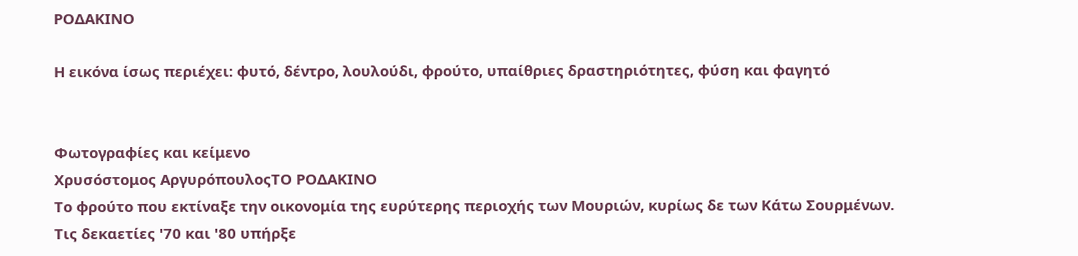ΡΟΔΑΚΙΝΟ

Η εικόνα ίσως περιέχει: φυτό, δέντρο, λουλούδι, φρούτο, υπαίθριες δραστηριότητες, φύση και φαγητό


Φωτογραφίες και κείμενο
Χρυσόστομος ΑργυρόπουλοςΤΟ ΡΟΔΑΚΙΝΟ
Το φρούτο που εκτίναξε την οικονομία της ευρύτερης περιοχής των Μουριών, κυρίως δε των Κάτω Σουρμένων.
Τις δεκαετίες '70 και '80 υπήρξε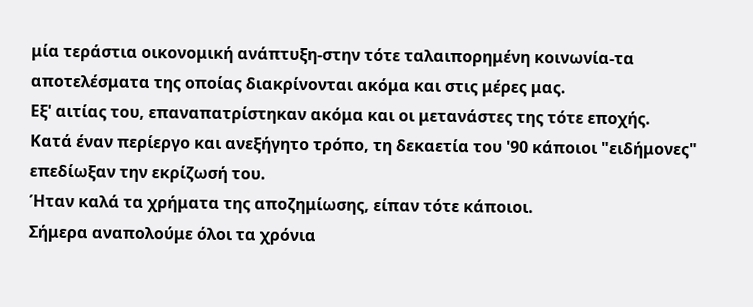μία τεράστια οικονομική ανάπτυξη-στην τότε ταλαιπορημένη κοινωνία-τα αποτελέσματα της οποίας διακρίνονται ακόμα και στις μέρες μας.
Εξ' αιτίας του, επαναπατρίστηκαν ακόμα και οι μετανάστες της τότε εποχής.
Κατά έναν περίεργο και ανεξήγητο τρόπο, τη δεκαετία του '90 κάποιοι "ειδήμονες" επεδίωξαν την εκρίζωσή του.
Ήταν καλά τα χρήματα της αποζημίωσης, είπαν τότε κάποιοι.
Σήμερα αναπολούμε όλοι τα χρόνια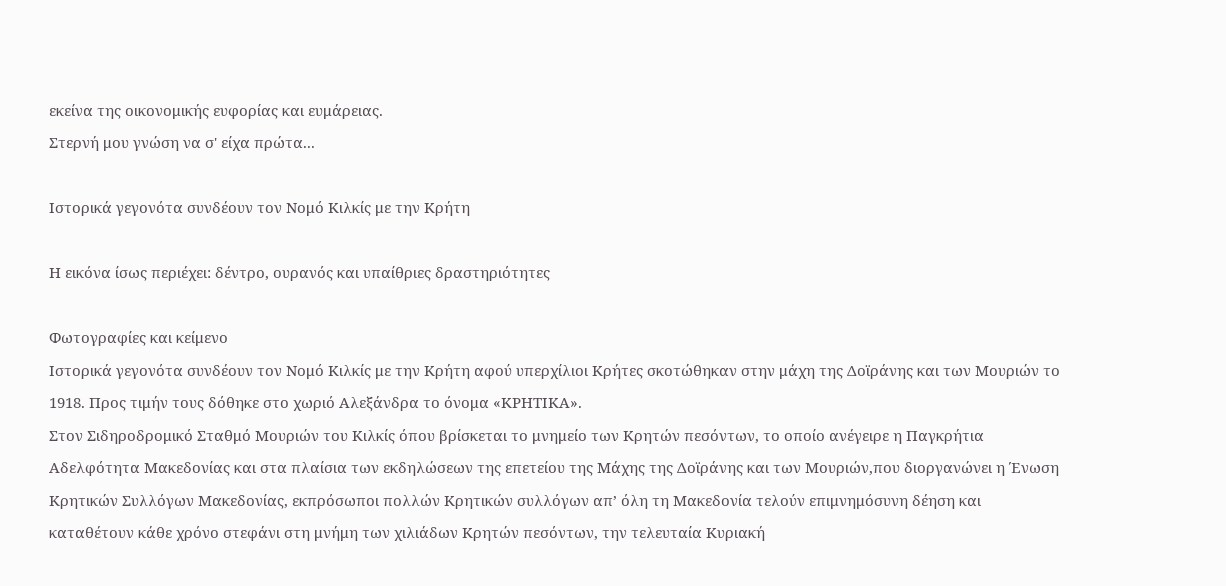εκείνα της οικονομικής ευφορίας και ευμάρειας.
Στερνή μου γνώση να σ' είχα πρώτα...

Ιστορικά γεγονότα συνδέουν τον Νομό Κιλκίς με την Κρήτη

Η εικόνα ίσως περιέχει: δέντρο, ουρανός και υπαίθριες δραστηριότητες

Φωτογραφίες και κείμενο
Ιστορικά γεγονότα συνδέουν τον Νομό Κιλκίς με την Κρήτη αφού υπερχίλιοι Κρήτες σκοτώθηκαν στην μάχη της Δοϊράνης και των Μουριών το 1918. Προς τιμήν τους δόθηκε στο χωριό Αλεξάνδρα το όνομα «ΚΡΗΤΙΚΑ».
Στον Σιδηροδρομικό Σταθμό Μουριών του Κιλκίς όπου βρίσκεται το μνημείο των Κρητών πεσόντων, το οποίο ανέγειρε η Παγκρήτια Αδελφότητα Μακεδονίας και στα πλαίσια των εκδηλώσεων της επετείου της Μάχης της Δοϊράνης και των Μουριών,που διοργανώνει η Ένωση Κρητικών Συλλόγων Μακεδονίας, εκπρόσωποι πολλών Κρητικών συλλόγων απ’ όλη τη Μακεδονία τελούν επιμνημόσυνη δέηση και καταθέτουν κάθε χρόνο στεφάνι στη μνήμη των χιλιάδων Κρητών πεσόντων, την τελευταία Κυριακή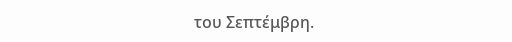του Σεπτέμβρη.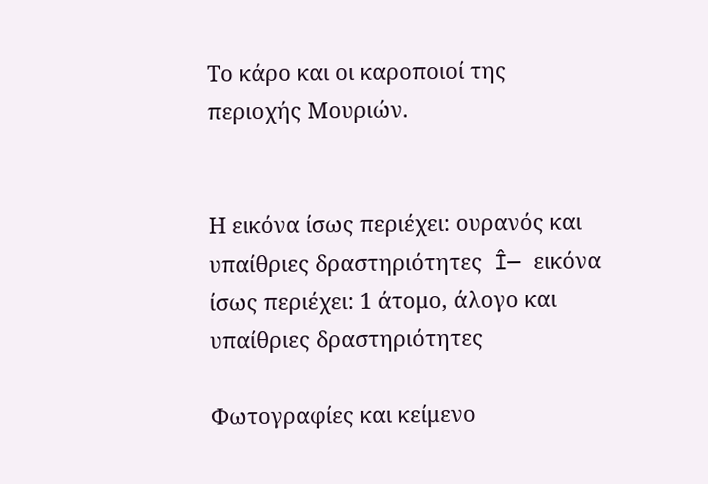Το κάρο και οι καροποιοί της περιοχής Μουριών.


Η εικόνα ίσως περιέχει: ουρανός και υπαίθριες δραστηριότητες  Î— εικόνα ίσως περιέχει: 1 άτομο, άλογο και υπαίθριες δραστηριότητες

Φωτογραφίες και κείμενο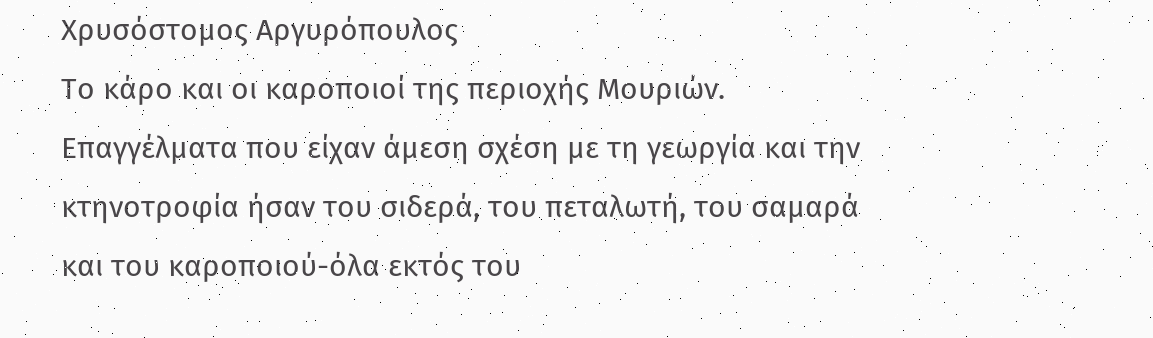Χρυσόστομος Αργυρόπουλος
Το κάρο και οι καροποιοί της περιοχής Μουριών.
Επαγγέλματα που είχαν άμεση σχέση με τη γεωργία και την κτηνοτροφία ήσαν του σιδερά, του πεταλωτή, του σαμαρά και του καροποιού-όλα εκτός του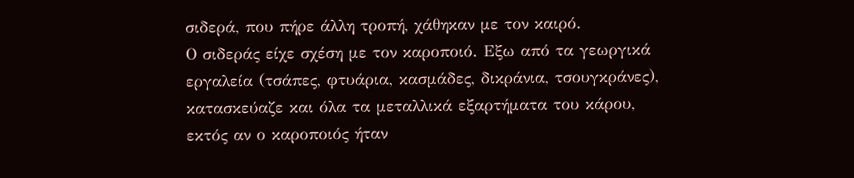σιδερά, που πήρε άλλη τροπή, χάθηκαν με τον καιρό.
Ο σιδεράς είχε σχέση με τον καροποιό. Εξω από τα γεωργικά εργαλεία (τσάπες, φτυάρια, κασμάδες, δικράνια, τσουγκράνες), κατασκεύαζε και όλα τα μεταλλικά εξαρτήματα του κάρου, εκτός αν ο καροποιός ήταν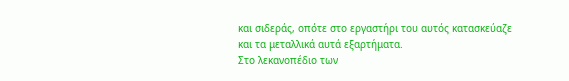και σιδεράς, οπότε στο εργαστήρι του αυτός κατασκεύαζε και τα μεταλλικά αυτά εξαρτήματα.
Στο λεκανοπέδιο των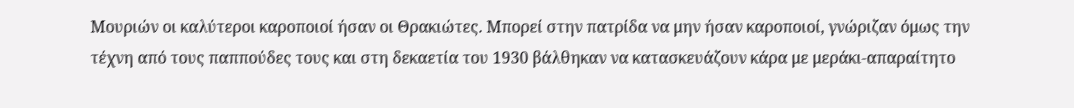Μουριών οι καλύτεροι καροποιοί ήσαν οι Θρακιώτες. Μπορεί στην πατρίδα να μην ήσαν καροποιοί, γνώριζαν όμως την τέχνη από τους παππούδες τους και στη δεκαετία του 1930 βάλθηκαν να κατασκευάζουν κάρα με μεράκι-απαραίτητο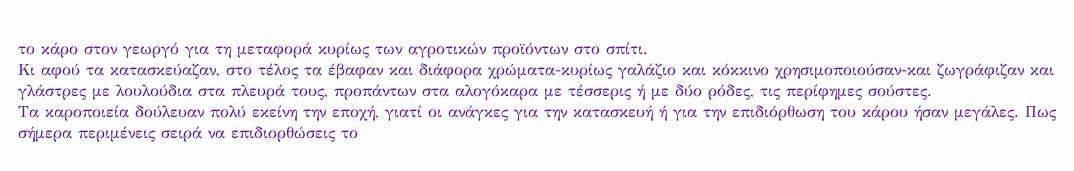το κάρο στον γεωργό για τη μεταφορά κυρίως των αγροτικών προϊόντων στο σπίτι.
Κι αφού τα κατασκεύαζαν, στο τέλος τα έβαφαν και διάφορα χρώματα-κυρίως γαλάζιο και κόκκινο χρησιμοποιούσαν-και ζωγράφιζαν και γλάστρες με λουλούδια στα πλευρά τους, προπάντων στα αλογόκαρα με τέσσερις ή με δύο ρόδες, τις περίφημες σούστες.
Τα καροποιεία δούλευαν πολύ εκείνη την εποχή, γιατί οι ανάγκες για την κατασκευή ή για την επιδιόρθωση του κάρου ήσαν μεγάλες. Πως σήμερα περιμένεις σειρά να επιδιορθώσεις το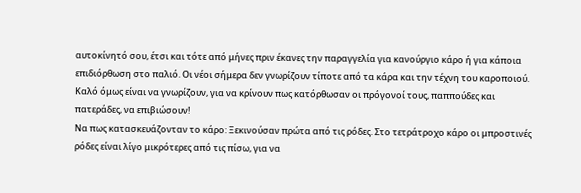αυτοκίνητό σου, έτσι και τότε από μήνες πριν έκανες την παραγγελία για κανούργιο κάρο ή για κάποια επιδιόρθωση στο παλιό. Οι νέοι σήμερα δεν γνωρίζουν τίποτε από τα κάρα και την τέχνη του καροποιού. Καλό όμως είναι να γνωρίζουν, για να κρίνουν πως κατόρθωσαν οι πρόγονοί τους, παππούδες και πατεράδες, να επιβιώσουν!
Να πως κατασκευάζονταν το κάρο: Ξεκινούσαν πρώτα από τις ρόδες. Στο τετράτροχο κάρο οι μπροστινές ρόδες είναι λίγο μικρότερες από τις πίσω, για να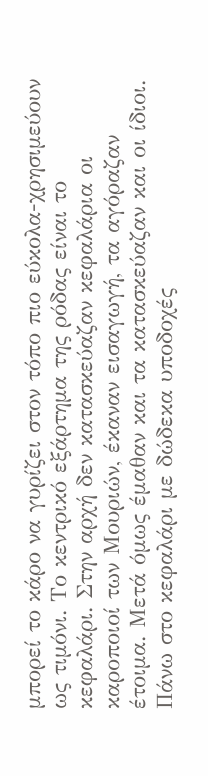μπορεί το κάρο να γυρίζει στον τόπο πιο εύκολα-χρησιμεύουν ως τιμόνι. Το κεντρικό εξάρτημα της ρόδας είναι το κεφαλάρι. Στην αρχή δεν κατασκεύαζαν κεφαλάρια οι καροποιοί των Μουριών, έκαναν εισαγωγή, τα αγόραζαν έτοιμα. Μετά όμως έμαθαν και τα κατασκεύαζαν και οι ίδιοι. Πάνω στο κεφαλάρι με δώδεκα υποδοχές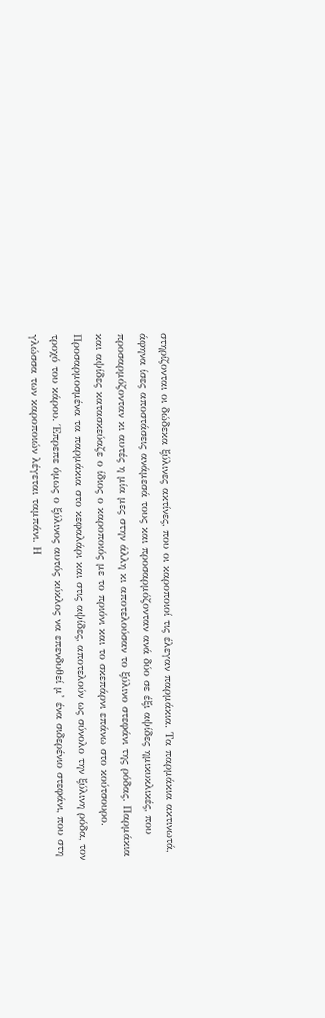στηρίζονται οι δώδεκα ξύλινες ακτίνες, που οι καροποιοί τις έλεγαν παρμάκια. Τα παρμάκια ακτινωτά, άφηνα ίσες αποστάσεις ανάμεσά τους και προσαρμόζονταν ανά δύο σε έξι αψίδες ημικυκλικές, που προσαρμόζονταν κι αυτές η μία μες στην άλλη κι αποτελούσαν το ξύλινο στεφάνι της ρόδας. Παρμάκια και αψίδες κατασκεύαζε ο ίδιος ο καροποιός με το πριόνι και το σκεπάρνι επάνω στο κούτσουρο.
Προσαρμοσμένα τα παρμάκια στο κεφαλάρι και στις αψίδες, αποτελούν ως σύνολο την ξύλινη ρόδα, τον τροχό του κάρου. Έπρεπε όμως ο ξύλινος αυτός κύκλος να επενδυθεί μ’ ένα σιδερένιο στεφάνι, που στη γλώσσα των καροποιών λέγεται ταμπάνι. Η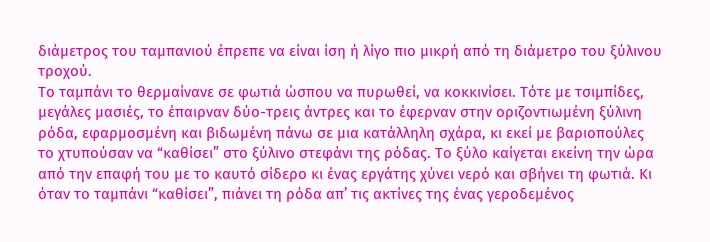διάμετρος του ταμπανιού έπρεπε να είναι ίση ή λίγο πιο μικρή από τη διάμετρο του ξύλινου τροχού.
Το ταμπάνι το θερμαίνανε σε φωτιά ώσπου να πυρωθεί, να κοκκινίσει. Τότε με τσιμπίδες, μεγάλες μασιές, το έπαιρναν δύο-τρεις άντρες και το έφερναν στην οριζοντιωμένη ξύλινη ρόδα, εφαρμοσμένη και βιδωμένη πάνω σε μια κατάλληλη σχάρα, κι εκεί με βαριοπούλες το χτυπούσαν να “καθίσει” στο ξύλινο στεφάνι της ρόδας. Το ξύλο καίγεται εκείνη την ώρα από την επαφή του με το καυτό σίδερο κι ένας εργάτης χύνει νερό και σβήνει τη φωτιά. Κι όταν το ταμπάνι “καθίσει”, πιάνει τη ρόδα απ’ τις ακτίνες της ένας γεροδεμένος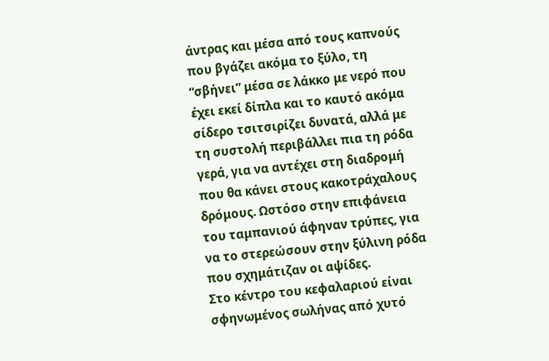άντρας και μέσα από τους καπνούς που βγάζει ακόμα το ξύλο, τη “σβήνει” μέσα σε λάκκο με νερό που έχει εκεί δίπλα και το καυτό ακόμα σίδερο τσιτσιρίζει δυνατά, αλλά με τη συστολή περιβάλλει πια τη ρόδα γερά, για να αντέχει στη διαδρομή που θα κάνει στους κακοτράχαλους δρόμους. Ωστόσο στην επιφάνεια του ταμπανιού άφηναν τρύπες, για να το στερεώσουν στην ξύλινη ρόδα που σχημάτιζαν οι αψίδες.
Στο κέντρο του κεφαλαριού είναι σφηνωμένος σωλήνας από χυτό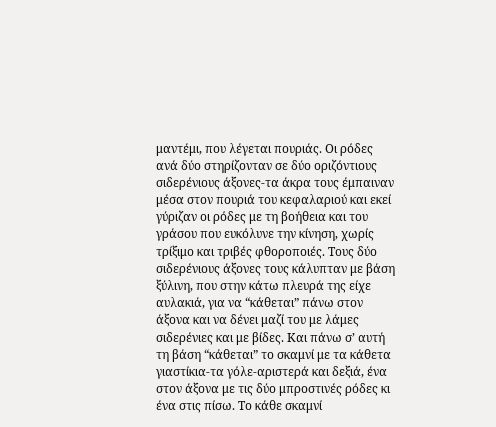μαντέμι, που λέγεται πουριάς. Οι ρόδες ανά δύο στηρίζονταν σε δύο οριζόντιους σιδερένιους άξονες-τα άκρα τους έμπαιναν μέσα στον πουριά του κεφαλαριού και εκεί γύριζαν οι ρόδες με τη βοήθεια και του γράσου που ευκόλυνε την κίνηση, χωρίς τρίξιμο και τριβές φθοροποιές. Τους δύο σιδερένιους άξονες τους κάλυπταν με βάση ξύλινη, που στην κάτω πλευρά της είχε αυλακιά, για να “κάθεται” πάνω στον άξονα και να δένει μαζί του με λάμες σιδερένιες και με βίδες. Και πάνω σ’ αυτή τη βάση “κάθεται” το σκαμνί με τα κάθετα γιαστίκια-τα γόλε-αριστερά και δεξιά, ένα στον άξονα με τις δύο μπροστινές ρόδες κι ένα στις πίσω. Το κάθε σκαμνί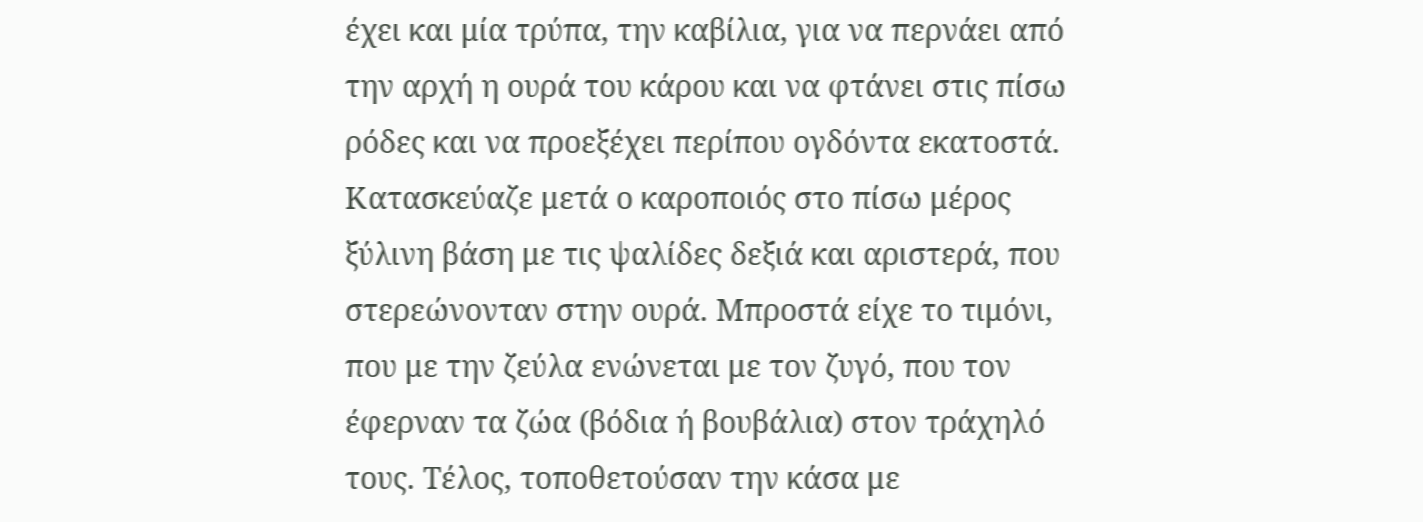έχει και μία τρύπα, την καβίλια, για να περνάει από την αρχή η ουρά του κάρου και να φτάνει στις πίσω ρόδες και να προεξέχει περίπου ογδόντα εκατοστά.
Κατασκεύαζε μετά ο καροποιός στο πίσω μέρος ξύλινη βάση με τις ψαλίδες δεξιά και αριστερά, που στερεώνονταν στην ουρά. Μπροστά είχε το τιμόνι, που με την ζεύλα ενώνεται με τον ζυγό, που τον έφερναν τα ζώα (βόδια ή βουβάλια) στον τράχηλό τους. Τέλος, τοποθετούσαν την κάσα με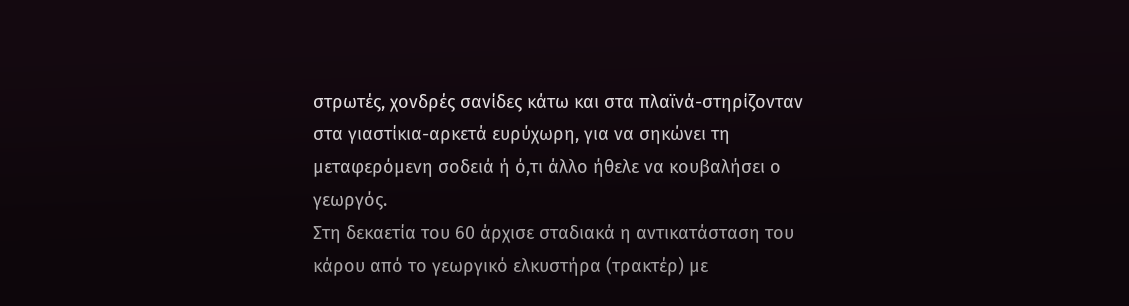στρωτές, χονδρές σανίδες κάτω και στα πλαϊνά-στηρίζονταν στα γιαστίκια-αρκετά ευρύχωρη, για να σηκώνει τη μεταφερόμενη σοδειά ή ό,τι άλλο ήθελε να κουβαλήσει ο γεωργός.
Στη δεκαετία του 60 άρχισε σταδιακά η αντικατάσταση του κάρου από το γεωργικό ελκυστήρα (τρακτέρ) με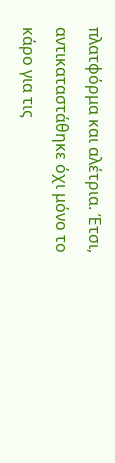πλατφόρμα και αλέτρια. Έτσι, αντικαταστάθηκε όχι μόνο το κάρο για τις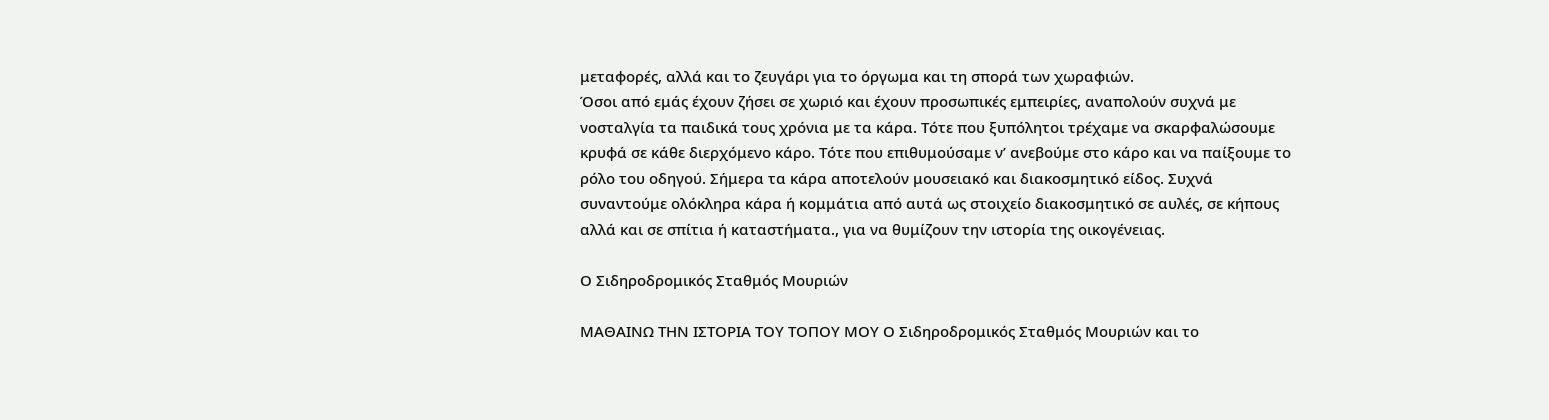μεταφορές, αλλά και το ζευγάρι για το όργωμα και τη σπορά των χωραφιών.
Όσοι από εμάς έχουν ζήσει σε χωριό και έχουν προσωπικές εμπειρίες, αναπολούν συχνά με νοσταλγία τα παιδικά τους χρόνια με τα κάρα. Τότε που ξυπόλητοι τρέχαμε να σκαρφαλώσουμε κρυφά σε κάθε διερχόμενο κάρο. Τότε που επιθυμούσαμε ν’ ανεβούμε στο κάρο και να παίξουμε το ρόλο του οδηγού. Σήμερα τα κάρα αποτελούν μουσειακό και διακοσμητικό είδος. Συχνά συναντούμε ολόκληρα κάρα ή κομμάτια από αυτά ως στοιχείο διακοσμητικό σε αυλές, σε κήπους αλλά και σε σπίτια ή καταστήματα., για να θυμίζουν την ιστορία της οικογένειας.

Ο Σιδηροδρομικός Σταθμός Μουριών

ΜΑΘΑΙΝΩ ΤΗΝ ΙΣΤΟΡΙΑ ΤΟΥ ΤΟΠΟΥ ΜΟΥ Ο Σιδηροδρομικός Σταθμός Μουριών και το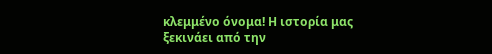κλεμμένο όνομα! Η ιστορία μας ξεκινάει από την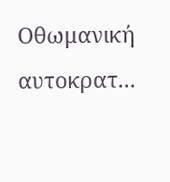Οθωμανική αυτοκρατ...